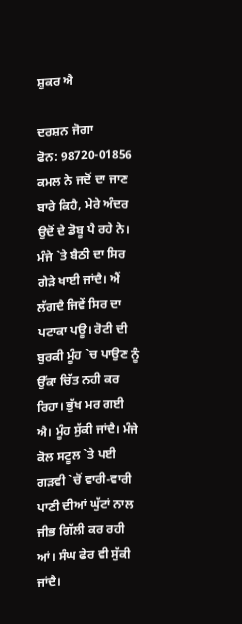ਸ਼ੁਕਰ ਐ

ਦਰਸ਼ਨ ਜੋਗਾ
ਫੋਨ: 98720-01856
ਕਮਲ ਨੇ ਜਦੋਂ ਦਾ ਜਾਣ ਬਾਰੇ ਕਿਹੈ, ਮੇਰੇ ਅੰਦਰ ਉਦੋਂ ਦੇ ਡੋਬੂ ਪੈ ਰਹੇ ਨੇ। ਮੰਜੇ `ਤੇ ਬੈਠੀ ਦਾ ਸਿਰ ਗੇੜੇ ਖਾਈ ਜਾਂਦੈ। ਐਂ ਲੱਗਦੈ ਜਿਵੇਂ ਸਿਰ ਦਾ ਪਟਾਕਾ ਪਊ। ਰੋਟੀ ਦੀ ਬੁਰਕੀ ਮੂੰਹ `ਚ ਪਾਉਣ ਨੂੰ ਉੱਕਾ ਚਿੱਤ ਨਹੀ ਕਰ ਰਿਹਾ। ਭੁੱਖ ਮਰ ਗਈ ਐ। ਮੂੰਹ ਸੁੱਕੀ ਜਾਂਦੈ। ਮੰਜੇ ਕੋਲ ਸਟੂਲ `ਤੇ ਪਈ ਗੜਵੀ `ਚੋਂ ਵਾਰੀ-ਵਾਰੀ ਪਾਣੀ ਦੀਆਂ ਘੁੱਟਾਂ ਨਾਲ ਜੀਭ ਗਿੱਲੀ ਕਰ ਰਹੀ ਆਂ। ਸੰਘ ਫੇਰ ਵੀ ਸੁੱਕੀ ਜਾਂਦੈ।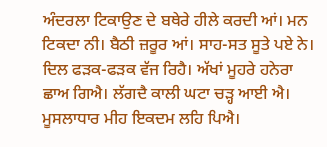ਅੰਦਰਲਾ ਟਿਕਾਉਣ ਦੇ ਬਥੇਰੇ ਹੀਲੇ ਕਰਦੀ ਆਂ। ਮਨ ਟਿਕਦਾ ਨੀ। ਬੈਠੀ ਜ਼ਰੂਰ ਆਂ। ਸਾਹ-ਸਤ ਸੂਤੇ ਪਏ ਨੇ। ਦਿਲ ਫੜਕ-ਫੜਕ ਵੱਜ ਰਿਹੈ। ਅੱਖਾਂ ਮੂਹਰੇ ਹਨੇਰਾ ਛਾਅ ਗਿਐ। ਲੱਗਦੈ ਕਾਲੀ ਘਟਾ ਚੜ੍ਹ ਆਈ ਐ। ਮੂਸਲਾਧਾਰ ਮੀਹ ਇਕਦਮ ਲਹਿ ਪਿਐ।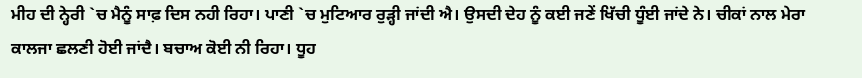ਮੀਹ ਦੀ ਨ੍ਹੇਰੀ `ਚ ਮੈਨੂੰ ਸਾਫ਼ ਦਿਸ ਨਹੀ ਰਿਹਾ। ਪਾਣੀ `ਚ ਮੁਟਿਆਰ ਰੁੜ੍ਹੀ ਜਾਂਦੀ ਐ। ਉਸਦੀ ਦੇਹ ਨੂੰ ਕਈ ਜਣੇਂ ਖਿੱਚੀ ਧੂੰਈ ਜਾਂਦੇ ਨੇ। ਚੀਕਾਂ ਨਾਲ ਮੇਰਾ ਕਾਲਜਾ ਛਲਣੀ ਹੋਈ ਜਾਂਦੈ। ਬਚਾਅ ਕੋਈ ਨੀ ਰਿਹਾ। ਧੂਹ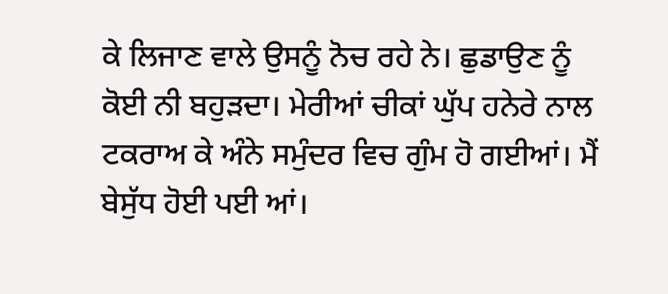ਕੇ ਲਿਜਾਣ ਵਾਲੇ ਉਸਨੂੰ ਨੋਚ ਰਹੇ ਨੇ। ਛੁਡਾਉਣ ਨੂੰ ਕੋਈ ਨੀ ਬਹੁੜਦਾ। ਮੇਰੀਆਂ ਚੀਕਾਂ ਘੁੱਪ ਹਨੇਰੇ ਨਾਲ ਟਕਰਾਅ ਕੇ ਅੰਨੇ ਸਮੁੰਦਰ ਵਿਚ ਗੁੰਮ ਹੋ ਗਈਆਂ। ਮੈਂ ਬੇਸੁੱਧ ਹੋਈ ਪਈ ਆਂ।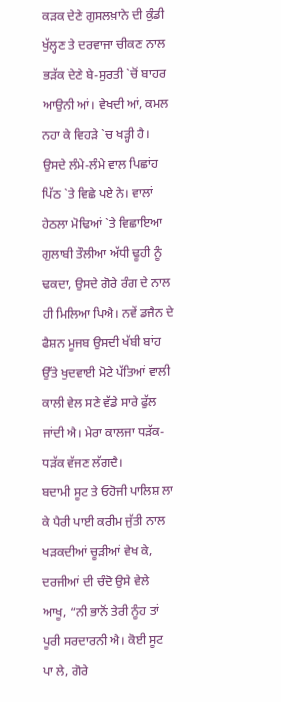ਕੜਕ ਦੇਣੇ ਗੁਸਲਖ਼ਾਨੇ ਦੀ ਕੁੰਡੀ ਖੁੱਲ੍ਹਣ ਤੇ ਦਰਵਾਜਾ ਚੀਕਣ ਨਾਲ ਭੜੱਕ ਦੇਣੇ ਬੇ-ਸੁਰਤੀ `ਚੋਂ ਬਾਹਰ ਆਉਨੀ ਆਂ। ਵੇਖਦੀ ਆਂ, ਕਮਲ ਨਹਾ ਕੇ ਵਿਹੜੇ `ਚ ਖੜ੍ਹੀ ਹੈ। ਉਸਦੇ ਲੰਮੇ-ਲੰਮੇ ਵਾਲ ਪਿਛਾਂਹ ਪਿੱਠ `ਤੇ ਵਿਛੇ ਪਏ ਨੇ। ਵਾਲਾਂ ਹੇਠਲਾ ਮੋਢਿਆਂ `ਤੇ ਵਿਛਾਇਆ ਗੁਲਾਬੀ ਤੌਲੀਆ ਅੱਧੀ ਢੂਹੀ ਨੂੰ ਢਕਦਾ, ਉਸਦੇ ਗੋਰੇ ਰੰਗ ਦੇ ਨਾਲ ਹੀ ਮਿਲਿਆ ਪਿਐ। ਨਵੇਂ ਡਜੈਨ ਦੇ ਫੈਸ਼ਨ ਮੂਜਬ ਉਸਦੀ ਖੱਬੀ ਬਾਂਹ ਉੱਤੇ ਖੁਦਵਾਈ ਮੋਟੇ ਪੱਤਿਆਂ ਵਾਲੀ ਕਾਲੀ ਵੇਲ ਸਣੇ ਵੱਡੇ ਸਾਰੇ ਫੁੱਲ ਜਾਂਦੀ ਐ। ਮੇਰਾ ਕਾਲਜਾ ਧੜੱਕ-ਧੜੱਕ ਵੱਜਣ ਲੱਗਦੈ।
ਬਦਾਮੀ ਸੂਟ ਤੇ ਓਹੋਜੀ ਪਾਲਿਸ਼ ਲਾ ਕੇ ਪੈਰੀ ਪਾਈ ਕਰੀਮ ਜੁੱਤੀ ਨਾਲ ਖੜਕਦੀਆਂ ਚੂੜੀਆਂ ਵੇਖ ਕੇ, ਦਰਜੀਆਂ ਦੀ ਚੰਦੋ ਉਸੇ ਵੇਲੇ ਆਖੂ, “ਨੀ ਭਾਨੋਂ ਤੇਰੀ ਨੂੰਹ ਤਾਂ ਪੂਰੀ ਸਰਦਾਰਨੀ ਐ। ਕੋਈ ਸੂਟ ਪਾ ਲੇ, ਗੋਰੇ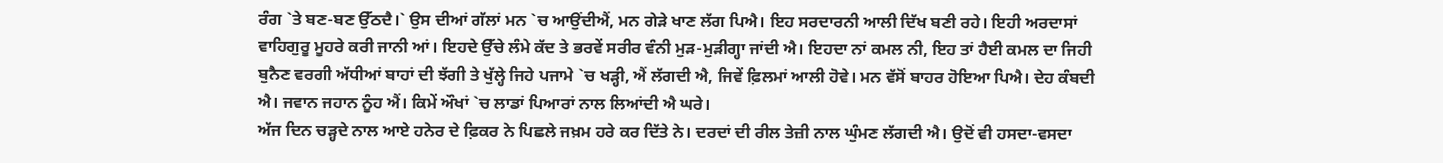ਰੰਗ `ਤੇ ਬਣ-ਬਣ ਉੱਠਦੈ।` ਉਸ ਦੀਆਂ ਗੱਲਾਂ ਮਨ `ਚ ਆਉਂਦੀਐਂ, ਮਨ ਗੇੜੇ ਖਾਣ ਲੱਗ ਪਿਐ। ਇਹ ਸਰਦਾਰਨੀ ਆਲੀ ਦਿੱਖ ਬਣੀ ਰਹੇ। ਇਹੀ ਅਰਦਾਸਾਂ ਵਾਹਿਗੁਰੂ ਮੂਹਰੇ ਕਰੀ ਜਾਨੀ ਆਂ। ਇਹਦੇ ਉੱਚੇ ਲੰਮੇ ਕੱਦ ਤੇ ਭਰਵੇਂ ਸਰੀਰ ਵੰਨੀ ਮੁੜ-ਮੁੜੀਗ੍ਹਾ ਜਾਂਦੀ ਐ। ਇਹਦਾ ਨਾਂ ਕਮਲ ਨੀ, ਇਹ ਤਾਂ ਹੈਈ ਕਮਲ ਦਾ ਜਿਹੀ ਬੁਨੈਣ ਵਰਗੀ ਅੱਧੀਆਂ ਬਾਹਾਂ ਦੀ ਝੱਗੀ ਤੇ ਖੁੱਲ੍ਹੇ ਜਿਹੇ ਪਜਾਮੇ `ਚ ਖੜ੍ਹੀ, ਐਂ ਲੱਗਦੀ ਐ, ਜਿਵੇਂ ਫ਼ਿਲਮਾਂ ਆਲੀ ਹੋਵੇ। ਮਨ ਵੱਸੋਂ ਬਾਹਰ ਹੋਇਆ ਪਿਐ। ਦੇਹ ਕੰਬਦੀ ਐ। ਜਵਾਨ ਜਹਾਨ ਨੂੰਹ ਐਂ। ਕਿਮੇਂ ਔਖਾਂ `ਚ ਲਾਡਾਂ ਪਿਆਰਾਂ ਨਾਲ ਲਿਆਂਦੀ ਐ ਘਰੇ।
ਅੱਜ ਦਿਨ ਚੜ੍ਹਦੇ ਨਾਲ ਆਏ ਹਨੇਰ ਦੇ ਫ਼ਿਕਰ ਨੇ ਪਿਛਲੇ ਜਖ਼ਮ ਹਰੇ ਕਰ ਦਿੱਤੇ ਨੇ। ਦਰਦਾਂ ਦੀ ਰੀਲ ਤੇਜ਼ੀ ਨਾਲ ਘੁੰਮਣ ਲੱਗਦੀ ਐ। ਉਦੋਂ ਵੀ ਹਸਦਾ-ਵਸਦਾ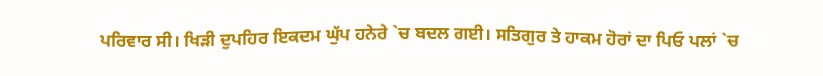ਪਰਿਵਾਰ ਸੀ। ਖਿੜੀ ਦੁਪਹਿਰ ਇਕਦਮ ਘੁੱਪ ਹਨੇਰੇ `ਚ ਬਦਲ ਗਈ। ਸਤਿਗੁਰ ਤੇ ਹਾਕਮ ਹੋਰਾਂ ਦਾ ਪਿਓ ਪਲਾਂ `ਚ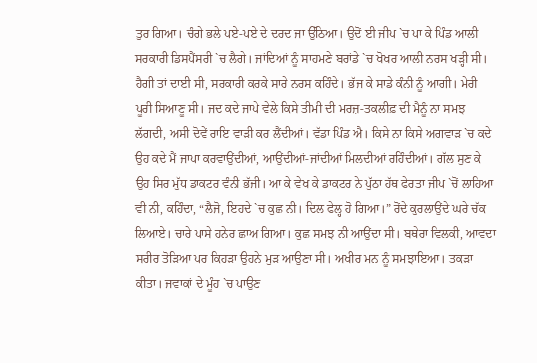ਤੁਰ ਗਿਆ। ਚੰਗੇ ਭਲੇ ਪਏ-ਪਏ ਦੇ ਦਰਦ ਜਾ ਉੱਠਿਆ। ਉਦੋਂ ਈ ਜੀਪ `ਚ ਪਾ ਕੇ ਪਿੰਡ ਆਲੀ ਸਰਕਾਰੀ ਡਿਸਪੈਂਸਰੀ `ਚ ਲੈਗੇ। ਜਾਂਦਿਆਂ ਨੂੰ ਸਾਹਮਣੇ ਬਰਾਂਡੇ `ਚ ਖੋਖਰ ਆਲੀ ਨਰਸ ਖੜ੍ਹੀ ਸੀ। ਹੈਗੀ ਤਾਂ ਦਾਈ ਸੀ, ਸਰਕਾਰੀ ਕਰਕੇ ਸਾਰੇ ਨਰਸ ਕਹਿੰਦੇ। ਭੱਜ ਕੇ ਸਾਡੇ ਕੰਨੀ ਨੂੰ ਆਗੀ। ਮੇਰੀ ਪੂਰੀ ਸਿਆਣੂ ਸੀ। ਜਦ ਕਦੇ ਜਾਪੇ ਵੇਲੇ ਕਿਸੇ ਤੀਮੀ ਦੀ ਮਰਜ਼-ਤਕਲੀਫ਼ ਦੀ ਮੈਨੂੰ ਨਾ ਸਮਝ ਲੱਗਦੀ, ਅਸੀ ਦੋਵੇਂ ਰਾਇ ਵਾੜੀ ਕਰ ਲੈਂਦੀਆਂ। ਵੱਡਾ ਪਿੰਡ ਐ। ਕਿਸੇ ਨਾ ਕਿਸੇ ਅਗਵਾੜ `ਚ ਕਦੇ ਉਹ ਕਦੇ ਮੈਂ ਜਾਪਾ ਕਰਵਾਉਂਦੀਆਂ, ਆਉਂਦੀਆਂ-ਜਾਂਦੀਆਂ ਮਿਲਦੀਆਂ ਰਹਿੰਦੀਆਂ। ਗੱਲ ਸੁਣ ਕੇ ਉਹ ਸਿਰ ਮੁੱਧ ਡਾਕਟਰ ਵੰਨੀ ਭੱਜੀ। ਆ ਕੇ ਵੇਖ ਕੇ ਡਾਕਟਰ ਨੇ ਪੁੱਠਾ ਹੱਥ ਫੇਰਤਾ ਜੀਪ `ਚੋਂ ਲਾਹਿਆ ਵੀ ਨੀ, ਕਹਿੰਦਾ, “ਲੈਜੋ, ਇਹਦੇ `ਚ ਕੁਛ ਨੀ। ਦਿਲ ਫੇਲ੍ਹ ਹੋ ਗਿਆ।” ਰੋਂਦੇ ਕੁਰਲਾਉਂਦੇ ਘਰੇ ਚੱਕ ਲਿਆਏ। ਚਾਰੇ ਪਾਸੇ ਹਨੇਰ ਛਾਅ ਗਿਆ। ਕੁਛ ਸਮਝ ਨੀ ਆਉਂਦਾ ਸੀ। ਬਥੇਰਾ ਵਿਲਕੀ, ਆਵਦਾ ਸਰੀਰ ਤੋੜਿਆ ਪਰ ਕਿਹੜਾ ਉਹਨੇ ਮੁੜ ਆਉਣਾ ਸੀ। ਅਖੀਰ ਮਨ ਨੂੰ ਸਮਝਾਇਆ। ਤਕੜਾ ਕੀਤਾ। ਜਵਾਕਾਂ ਦੇ ਮੂੰਹ `ਚ ਪਾਉਣ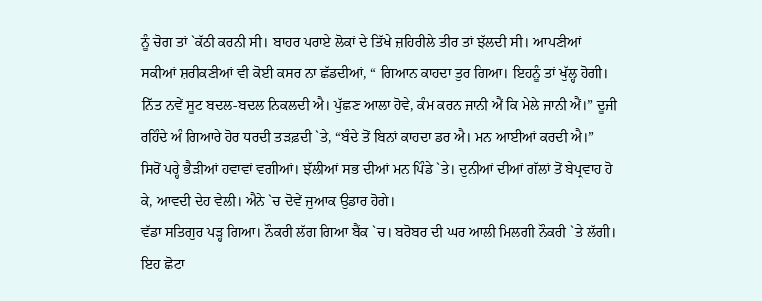ਨੂੰ ਚੋਗ ਤਾਂ `ਕੱਠੀ ਕਰਨੀ ਸੀ। ਬਾਹਰ ਪਰਾਏ ਲੋਕਾਂ ਦੇ ਤਿੱਖੇ ਜ਼ਹਿਰੀਲੇ ਤੀਰ ਤਾਂ ਝੱਲਦੀ ਸੀ। ਆਪਣੀਆਂ ਸਕੀਆਂ ਸ਼ਰੀਕਣੀਆਂ ਵੀ ਕੋਈ ਕਸਰ ਨਾ ਛੱਡਦੀਆਂ, “ ਗਿਆਨ ਕਾਹਦਾ ਤੁਰ ਗਿਆ। ਇਹਨੂੰ ਤਾਂ ਖੁੱਲ੍ਹ ਹੋਗੀ। ਨਿੱਤ ਨਵੇਂ ਸੂਟ ਬਦਲ-ਬਦਲ ਨਿਕਲਦੀ ਐ। ਪੁੱਛਣ ਆਲਾ ਹੋਵੇ, ਕੰਮ ਕਰਨ ਜਾਨੀ ਐਂ ਕਿ ਮੇਲੇ ਜਾਨੀ ਐਂ।” ਦੂਜੀ ਰਹਿੰਦੇ ਅੰ ਗਿਆਰੇ ਹੋਰ ਧਰਦੀ ਤੜਫ਼ਦੀ `ਤੇ, “ਬੰਦੇ ਤੋਂ ਬਿਨਾਂ ਕਾਹਦਾ ਡਰ ਐ। ਮਨ ਆਈਆਂ ਕਰਦੀ ਐ।”
ਸਿਰੋਂ ਪਰ੍ਹੇ ਭੈੜੀਆਂ ਹਵਾਵਾਂ ਵਗੀਆਂ। ਝੱਲੀਆਂ ਸਭ ਦੀਆਂ ਮਨ ਪਿੰਡੇ `ਤੇ। ਦੁਨੀਆਂ ਦੀਆਂ ਗੱਲਾਂ ਤੋਂ ਬੇਪ੍ਰਵਾਹ ਹੋ ਕੇ, ਆਵਦੀ ਦੇਹ ਵੇਲੀ। ਐਨੇ `ਚ ਦੋਵੇਂ ਜੁਆਕ ਉਡਾਰ ਹੋਗੇ।
ਵੱਡਾ ਸਤਿਗੁਰ ਪੜ੍ਹ ਗਿਆ। ਨੌਕਰੀ ਲੱਗ ਗਿਆ ਬੈਂਕ `ਚ। ਬਰੋਬਰ ਦੀ ਘਰ ਆਲੀ ਮਿਲਗੀ ਨੌਕਰੀ `ਤੇ ਲੱਗੀ। ਇਹ ਛੋਟਾ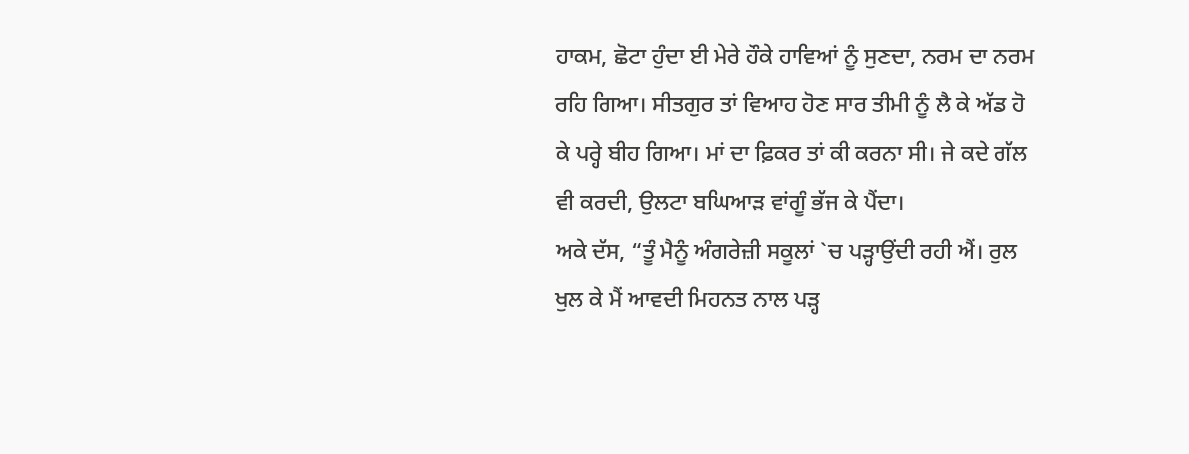ਹਾਕਮ, ਛੋਟਾ ਹੁੰਦਾ ਈ ਮੇਰੇ ਹੌਕੇ ਹਾਵਿਆਂ ਨੂੰ ਸੁਣਦਾ, ਨਰਮ ਦਾ ਨਰਮ ਰਹਿ ਗਿਆ। ਸੀਤਗੁਰ ਤਾਂ ਵਿਆਹ ਹੋਣ ਸਾਰ ਤੀਮੀ ਨੂੰ ਲੈ ਕੇ ਅੱਡ ਹੋ ਕੇ ਪਰ੍ਹੇ ਬੀਹ ਗਿਆ। ਮਾਂ ਦਾ ਫ਼ਿਕਰ ਤਾਂ ਕੀ ਕਰਨਾ ਸੀ। ਜੇ ਕਦੇ ਗੱਲ ਵੀ ਕਰਦੀ, ਉਲਟਾ ਬਘਿਆੜ ਵਾਂਗੂੰ ਭੱਜ ਕੇ ਪੈਂਦਾ।
ਅਕੇ ਦੱਸ, “ਤੂੰ ਮੈਨੂੰ ਅੰਗਰੇਜ਼ੀ ਸਕੂਲਾਂ `ਚ ਪੜ੍ਹਾਉਂਦੀ ਰਹੀ ਐਂ। ਰੁਲ ਖੁਲ ਕੇ ਮੈਂ ਆਵਦੀ ਮਿਹਨਤ ਨਾਲ ਪੜ੍ਹ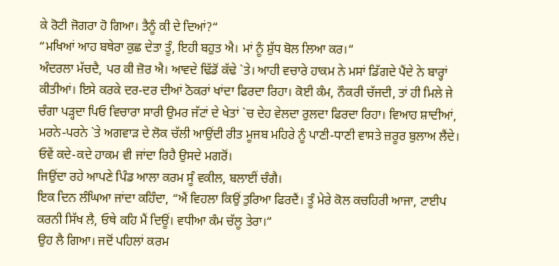ਕੇ ਰੋਟੀ ਜੋਗਰਾ ਹੋ ਗਿਆ। ਤੈਨੂੰ ਕੀ ਦੇ ਦਿਆਂ?“
“ਮਖਿਆਂ ਆਹ ਬਥੇਰਾ ਕੁਛ ਦੇਤਾ ਤੂੰ, ਇਹੀ ਬਹੁਤ ਐ। ਮਾਂ ਨੂੰ ਸ਼ੁੱਧ ਬੋਲ ਲਿਆ ਕਰ।“
ਅੰਦਰਲਾ ਮੱਚਦੈ, ਪਰ ਕੀ ਜ਼ੋਰ ਐ। ਆਵਦੇ ਢਿੱਡੋਂ ਕੱਢੇ `ਤੇ। ਆਹੀ ਵਚਾਰੇ ਹਾਕਮ ਨੇ ਮਸਾਂ ਡਿੱਗਦੇ ਪੈਂਦੇ ਨੇ ਬਾਰ੍ਹਾਂ ਕੀਤੀਆਂ। ਇਸੇ ਕਰਕੇ ਦਰ-ਦਰ ਦੀਆਂ ਠੋਕਰਾਂ ਖਾਂਦਾ ਫਿਰਦਾ ਰਿਹਾ। ਕੋਈ ਕੰਮ, ਨੌਕਰੀ ਚੱਜਦੀ, ਤਾਂ ਹੀ ਮਿਲੇ ਜੇ ਚੰਗਾ ਪੜ੍ਹਦਾ ਪਿਓ ਵਿਚਾਰਾ ਸਾਰੀ ਉਮਰ ਜੱਟਾਂ ਦੇ ਖੇਤਾਂ `ਚ ਦੇਹ ਵੇਲਦਾ ਰੁਲਦਾ ਫਿਰਦਾ ਰਿਹਾ। ਵਿਆਹ ਸ਼ਾਦੀਆਂ, ਮਰਨੇ-ਪਰਨੇ `ਤੇ ਅਗਵਾੜ ਦੇ ਲੋਕ ਚੱਲੀ ਆਉਂਦੀ ਰੀਤ ਮੂਜਬ ਮਹਿਰੇ ਨੂੰ ਪਾਣੀ-ਧਾਣੀ ਵਾਸਤੇ ਜ਼ਰੂਰ ਬੁਲਾਅ ਲੈਂਦੇ। ਓਵੇਂ ਕਦੇ-ਕਦੇ ਹਾਕਮ ਵੀ ਜਾਂਦਾ ਰਿਹੈ ਉਸਦੇ ਮਗਰੋਂ।
ਜਿਉਂਦਾ ਰਹੇ ਆਪਣੇ ਪਿੰਡ ਆਲਾ ਕਰਮ ਸੂੰ ਵਕੀਲ, ਬਲਾਈਂ ਚੰਗੈ।
ਇਕ ਦਿਨ ਲੰਘਿਆ ਜਾਂਦਾ ਕਹਿੰਦਾ, “ਐਂ ਵਿਹਲਾ ਕਿਉਂ ਤੁਰਿਆ ਫਿਰਦੈਂ। ਤੂੰ ਮੇਰੇ ਕੋਲ ਕਚਹਿਰੀ ਆਜਾ, ਟਾਈਪ ਕਰਨੀ ਸਿੱਖ ਲੈ, ਓਥੇ ਕਹਿ ਮੈਂ ਦਿਊਂ। ਵਧੀਆ ਕੰਮ ਚੱਲੂ ਤੇਰਾ।“
ਉਹ ਲੈ ਗਿਆ। ਜਦੋਂ ਪਹਿਲਾਂ ਕਰਮ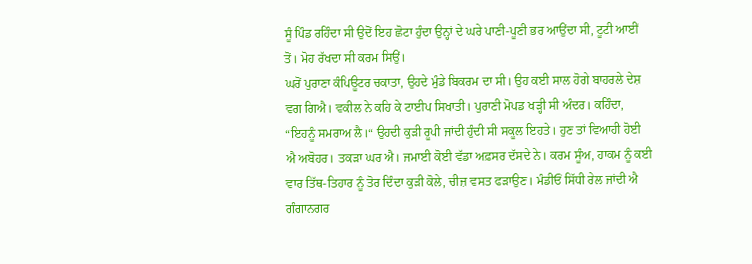ਸੂੰ ਪਿੰਡ ਰਹਿੰਦਾ ਸੀ ਉਦੋਂ ਇਹ ਛੋਟਾ ਹੁੰਦਾ ਉਨ੍ਹਾਂ ਦੇ ਘਰੇ ਪਾਣੀ-ਪੂਣੀ ਭਰ ਆਉਂਦਾ ਸੀ, ਟੂਟੀ ਆਈਂ ਤੋਂ। ਮੋਹ ਰੱਖਦਾ ਸੀ ਕਰਮ ਸਿਉਂ।
ਘਰੋਂ ਪੁਰਾਣਾ ਕੰਪਿਊਟਰ ਚਕਾਤਾ, ਉਹਦੇ ਮੁੰਡੇ ਬਿਕਰਮ ਦਾ ਸੀ। ਉਹ ਕਈ ਸਾਲ ਹੋਗੇ ਬਾਹਰਲੇ ਦੇਸ਼ ਵਗ ਗਿਐ। ਵਕੀਲ ਨੇ ਕਹਿ ਕੇ ਟਾਈਪ ਸਿਖਾਤੀ। ਪੁਰਾਣੀ ਮੋਪਡ ਖੜ੍ਹੀ ਸੀ ਅੰਦਰ। ਕਹਿੰਦਾ, “ਇਹਨੂੰ ਸਮਰਾਅ ਲੈ।“ ਉਹਦੀ ਕੁੜੀ ਰੂਪੀ ਜਾਂਦੀ ਹੁੰਦੀ ਸੀ ਸਕੂਲ ਇਹਤੇ। ਹੁਣ ਤਾਂ ਵਿਆਹੀ ਹੋਈ ਐ ਅਬੋਹਰ। ਤਕੜਾ ਘਰ ਐ। ਜਮਾਈ ਕੋਈ ਵੱਡਾ ਅਫ਼ਸਰ ਦੱਸਦੇ ਨੇ। ਕਰਮ ਸੂੰਅ, ਹਾਕਮ ਨੂੰ ਕਈ ਵਾਰ ਤਿੱਥ-ਤਿਹਾਰ ਨੂੰ ਤੋਰ ਦਿੰਦਾ ਕੁੜੀ ਕੋਲੇ, ਚੀਜ਼ ਵਸਤ ਫੜਾਉਣ। ਮੰਡੀਓਂ ਸਿੱਧੀ ਰੇਲ ਜਾਂਦੀ ਐ ਗੰਗਾਨਗਰ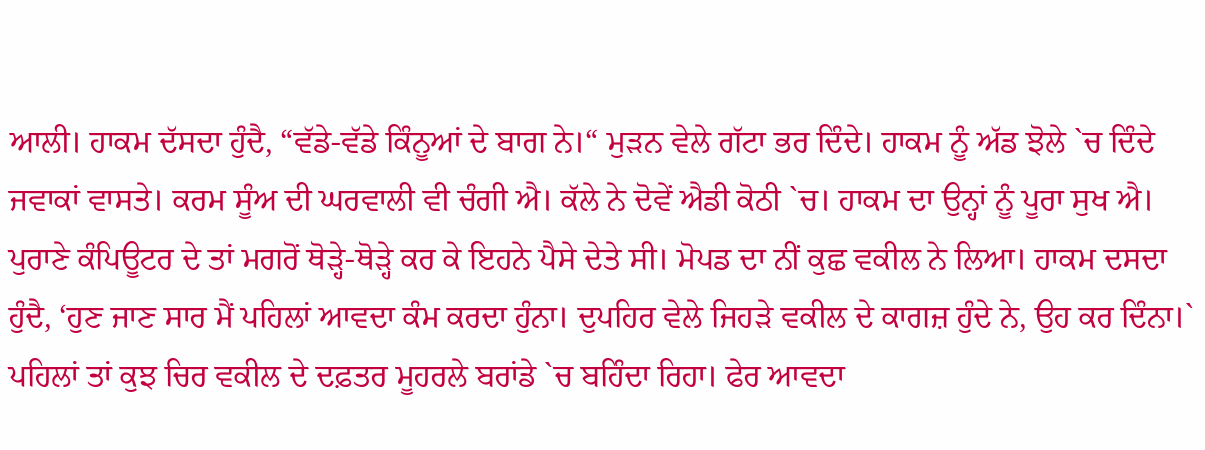ਆਲੀ। ਹਾਕਮ ਦੱਸਦਾ ਹੁੰਦੈ, “ਵੱਡੇ-ਵੱਡੇ ਕਿੰਨੂਆਂ ਦੇ ਬਾਗ ਨੇ।“ ਮੁੜਨ ਵੇਲੇ ਗੱਟਾ ਭਰ ਦਿੰਦੇ। ਹਾਕਮ ਨੂੰ ਅੱਡ ਝੋਲੇ `ਚ ਦਿੰਦੇ ਜਵਾਕਾਂ ਵਾਸਤੇ। ਕਰਮ ਸੂੰਅ ਦੀ ਘਰਵਾਲੀ ਵੀ ਚੰਗੀ ਐ। ਕੱਲੇ ਨੇ ਦੋਵੇਂ ਐਡੀ ਕੋਠੀ `ਚ। ਹਾਕਮ ਦਾ ਉਨ੍ਹਾਂ ਨੂੰ ਪੂਰਾ ਸੁਖ ਐ।
ਪੁਰਾਣੇ ਕੰਪਿਊਟਰ ਦੇ ਤਾਂ ਮਗਰੋਂ ਥੋੜ੍ਹੇ-ਥੋੜ੍ਹੇ ਕਰ ਕੇ ਇਹਨੇ ਪੈਸੇ ਦੇਤੇ ਸੀ। ਮੋਪਡ ਦਾ ਨੀਂ ਕੁਛ ਵਕੀਲ ਨੇ ਲਿਆ। ਹਾਕਮ ਦਸਦਾ ਹੁੰਦੈ, ‘ਹੁਣ ਜਾਣ ਸਾਰ ਮੈਂ ਪਹਿਲਾਂ ਆਵਦਾ ਕੰਮ ਕਰਦਾ ਹੁੰਨਾ। ਦੁਪਹਿਰ ਵੇਲੇ ਜਿਹੜੇ ਵਕੀਲ ਦੇ ਕਾਗਜ਼ ਹੁੰਦੇ ਨੇ, ਉਹ ਕਰ ਦਿੰਨਾ।` ਪਹਿਲਾਂ ਤਾਂ ਕੁਝ ਚਿਰ ਵਕੀਲ ਦੇ ਦਫ਼ਤਰ ਮੂਹਰਲੇ ਬਰਾਂਡੇ `ਚ ਬਹਿੰਦਾ ਰਿਹਾ। ਫੇਰ ਆਵਦਾ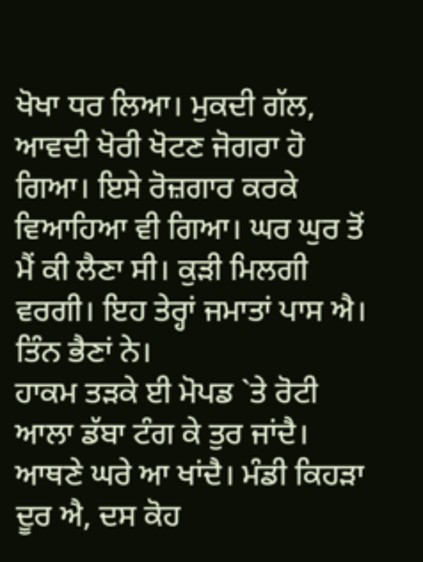ਖੋਖਾ ਧਰ ਲਿਆ। ਮੁਕਦੀ ਗੱਲ, ਆਵਦੀ ਖੋਰੀ ਖੋਟਣ ਜੋਗਰਾ ਹੋ ਗਿਆ। ਇਸੇ ਰੋਜ਼ਗਾਰ ਕਰਕੇ ਵਿਆਹਿਆ ਵੀ ਗਿਆ। ਘਰ ਘੁਰ ਤੋਂ ਮੈਂ ਕੀ ਲੈਣਾ ਸੀ। ਕੁੜੀ ਮਿਲਗੀ ਵਰਗੀ। ਇਹ ਤੇਰ੍ਹਾਂ ਜਮਾਤਾਂ ਪਾਸ ਐ। ਤਿੰਨ ਭੈਣਾਂ ਨੇ।
ਹਾਕਮ ਤੜਕੇ ਈ ਮੋਪਡ `ਤੇ ਰੋਟੀ ਆਲਾ ਡੱਬਾ ਟੰਗ ਕੇ ਤੁਰ ਜਾਂਦੈ। ਆਥਣੇ ਘਰੇ ਆ ਖਾਂਦੈ। ਮੰਡੀ ਕਿਹੜਾ ਦੂਰ ਐ, ਦਸ ਕੋਹ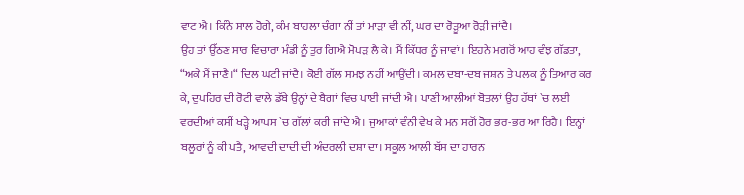ਵਾਟ ਐ। ਕਿੰਨੇ ਸਾਲ ਹੋਗੇ, ਕੰਮ ਬਾਹਲਾ ਚੰਗਾ ਨੀਂ ਤਾਂ ਮਾੜਾ ਵੀ ਨੀਂ, ਘਰ ਦਾ ਰੋੜੂਆ ਰੋੜੀ ਜਾਂਦੈ।
ਉਹ ਤਾਂ ਉੱਠਣ ਸਾਰ ਵਿਚਾਰਾ ਮੰਡੀ ਨੂੰ ਤੁਰ ਗਿਐ ਮੋਪੜ ਲੈ ਕੇ। ਮੈਂ ਕਿੱਧਰ ਨੂੰ ਜਾਵਾਂ। ਇਹਨੇ ਮਗਰੋਂ ਆਹ ਵੰਝ ਗੱਡਤਾ, “ਅਕੇ ਮੈਂ ਜਾਣੈ।“ ਦਿਲ ਘਟੀ ਜਾਂਦੈ। ਕੋਈ ਗੱਲ ਸਮਝ ਨਹੀਂ ਆਉਂਦੀ। ਕਮਲ ਦਬਾ-ਦਬ ਜਸ਼ਨ ਤੇ ਪਲਕ ਨੂੰ ਤਿਆਰ ਕਰ ਕੇ, ਦੁਪਹਿਰ ਦੀ ਰੋਟੀ ਵਾਲੇ ਡੱਬੇ ਉਨ੍ਹਾਂ ਦੇ ਬੈਗਾਂ ਵਿਚ ਪਾਈ ਜਾਂਦੀ ਐ। ਪਾਣੀ ਆਲੀਆਂ ਬੋਤਲਾਂ ਉਹ ਹੱਥਾਂ `ਚ ਲਈ ਵਰਦੀਆਂ ਕਸੀਂ ਖੜ੍ਹੇ ਆਪਸ `ਚ ਗੱਲਾਂ ਕਰੀ ਜਾਂਦੇ ਐ। ਜੁਆਕਾਂ ਵੰਨੀ ਵੇਖ ਕੇ ਮਨ ਸਗੋਂ ਹੋਰ ਭਰ-ਭਰ ਆ ਰਿਹੈ। ਇਨ੍ਹਾਂ ਬਲੂਰਾਂ ਨੂੰ ਕੀ ਪਤੈ, ਆਵਦੀ ਦਾਦੀ ਦੀ ਅੰਦਰਲੀ ਦਸ਼ਾ ਦਾ। ਸਕੂਲ ਆਲੀ ਬੱਸ ਦਾ ਹਾਰਨ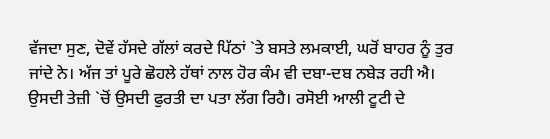ਵੱਜਦਾ ਸੁਣ, ਦੋਵੇਂ ਹੱਸਦੇ ਗੱਲਾਂ ਕਰਦੇ ਪਿੱਠਾਂ `ਤੇ ਬਸਤੇ ਲਮਕਾਈ, ਘਰੋਂ ਬਾਹਰ ਨੂੰ ਤੁਰ ਜਾਂਦੇ ਨੇ। ਅੱਜ ਤਾਂ ਪੂਰੇ ਛੋਹਲੇ ਹੱਥਾਂ ਨਾਲ ਹੋਰ ਕੰਮ ਵੀ ਦਬਾ-ਦਬ ਨਬੇੜ ਰਹੀ ਐ। ਉਸਦੀ ਤੇਜ਼ੀ `ਚੋਂ ਉਸਦੀ ਫੁਰਤੀ ਦਾ ਪਤਾ ਲੱਗ ਰਿਹੈ। ਰਸੋਈ ਆਲੀ ਟੂਟੀ ਦੇ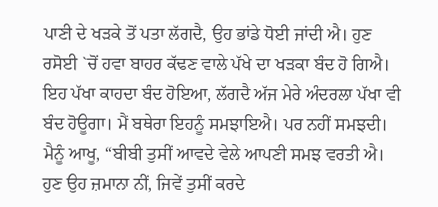ਪਾਣੀ ਦੇ ਖੜਕੇ ਤੋਂ ਪਤਾ ਲੱਗਦੈ, ਉਹ ਭਾਂਡੇ ਧੋਈ ਜਾਂਦੀ ਐ। ਹੁਣ ਰਸੋਈ `ਚੋਂ ਹਵਾ ਬਾਹਰ ਕੱਢਣ ਵਾਲੇ ਪੱਖੇ ਦਾ ਖੜਕਾ ਬੰਦ ਹੋ ਗਿਐ। ਇਹ ਪੱਖਾ ਕਾਹਦਾ ਬੰਦ ਹੋਇਆ, ਲੱਗਦੈ ਅੱਜ ਮੇਰੇ ਅੰਦਰਲਾ ਪੱਖਾ ਵੀ ਬੰਦ ਹੋਊਗਾ। ਮੈਂ ਬਥੇਰਾ ਇਹਨੂੰ ਸਮਝਾਇਐ। ਪਰ ਨਹੀਂ ਸਮਝਦੀ।
ਮੈਨੂੰ ਆਖੂ, “ਬੀਬੀ ਤੁਸੀਂ ਆਵਦੇ ਵੇਲੇ ਆਪਣੀ ਸਮਝ ਵਰਤੀ ਐ। ਹੁਣ ਉਹ ਜ਼ਮਾਨਾ ਨੀਂ, ਜਿਵੇਂ ਤੁਸੀਂ ਕਰਦੇ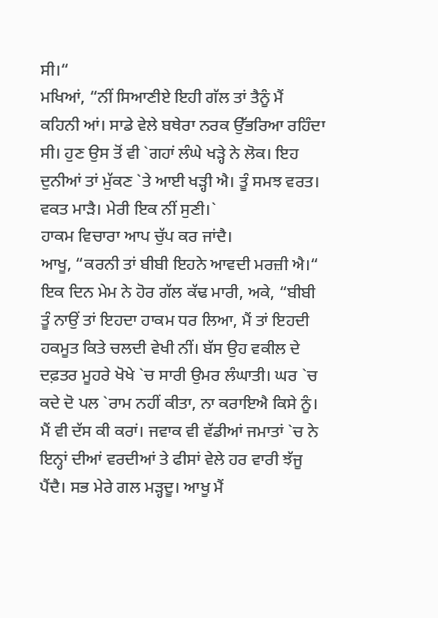ਸੀ।“
ਮਖਿਆਂ, “ਨੀਂ ਸਿਆਣੀਏ ਇਹੀ ਗੱਲ ਤਾਂ ਤੈਨੂੰ ਮੈਂ ਕਹਿਨੀ ਆਂ। ਸਾਡੇ ਵੇਲੇ ਬਥੇਰਾ ਨਰਕ ਉੱਭਰਿਆ ਰਹਿੰਦਾ ਸੀ। ਹੁਣ ਉਸ ਤੋਂ ਵੀ `ਗਹਾਂ ਲੰਘੇ ਖੜ੍ਹੇ ਨੇ ਲੋਕ। ਇਹ ਦੁਨੀਆਂ ਤਾਂ ਮੁੱਕਣ `ਤੇ ਆਈ ਖੜ੍ਹੀ ਐ। ਤੂੰ ਸਮਝ ਵਰਤ। ਵਕਤ ਮਾੜੈ। ਮੇਰੀ ਇਕ ਨੀਂ ਸੁਣੀ।`
ਹਾਕਮ ਵਿਚਾਰਾ ਆਪ ਚੁੱਪ ਕਰ ਜਾਂਦੈ।
ਆਖੂ, “ਕਰਨੀ ਤਾਂ ਬੀਬੀ ਇਹਨੇ ਆਵਦੀ ਮਰਜ਼ੀ ਐ।“
ਇਕ ਦਿਨ ਮੇਮ ਨੇ ਹੋਰ ਗੱਲ ਕੱਢ ਮਾਰੀ, ਅਕੇ, “ਬੀਬੀ ਤੂੰ ਨਾਉਂ ਤਾਂ ਇਹਦਾ ਹਾਕਮ ਧਰ ਲਿਆ, ਮੈਂ ਤਾਂ ਇਹਦੀ ਹਕਮੂਤ ਕਿਤੇ ਚਲਦੀ ਵੇਖੀ ਨੀਂ। ਬੱਸ ਉਹ ਵਕੀਲ ਦੇ ਦਫ਼ਤਰ ਮੂਹਰੇ ਖੋਖੇ `ਚ ਸਾਰੀ ਉਮਰ ਲੰਘਾਤੀ। ਘਰ `ਚ ਕਦੇ ਦੋ ਪਲ `ਰਾਮ ਨਹੀਂ ਕੀਤਾ, ਨਾ ਕਰਾਇਐ ਕਿਸੇ ਨੂੰ। ਮੈਂ ਵੀ ਦੱਸ ਕੀ ਕਰਾਂ। ਜਵਾਕ ਵੀ ਵੱਡੀਆਂ ਜਮਾਤਾਂ `ਚ ਨੇ ਇਨ੍ਹਾਂ ਦੀਆਂ ਵਰਦੀਆਂ ਤੇ ਫੀਸਾਂ ਵੇਲੇ ਹਰ ਵਾਰੀ ਝੱਜੂ ਪੈਂਦੈ। ਸਭ ਮੇਰੇ ਗਲ ਮੜ੍ਹਦੂ। ਆਖੂ ਮੈਂ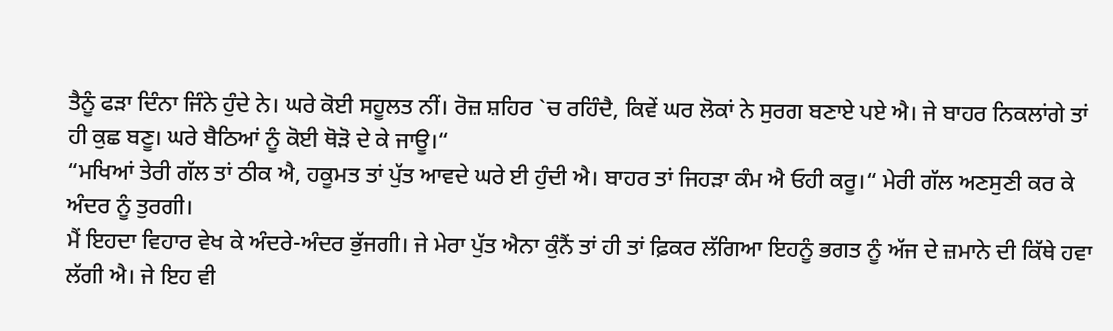ਤੈਨੂੰ ਫੜਾ ਦਿੰਨਾ ਜਿੰਨੇ ਹੁੰਦੇ ਨੇ। ਘਰੇ ਕੋਈ ਸਹੂਲਤ ਨੀਂ। ਰੋਜ਼ ਸ਼ਹਿਰ `ਚ ਰਹਿੰਦੈ, ਕਿਵੇਂ ਘਰ ਲੋਕਾਂ ਨੇ ਸੁਰਗ ਬਣਾਏ ਪਏ ਐ। ਜੇ ਬਾਹਰ ਨਿਕਲਾਂਗੇ ਤਾਂ ਹੀ ਕੁਛ ਬਣੂ। ਘਰੇ ਬੈਠਿਆਂ ਨੂੰ ਕੋਈ ਥੋੜੋ ਦੇ ਕੇ ਜਾਊ।“
“ਮਖਿਆਂ ਤੇਰੀ ਗੱਲ ਤਾਂ ਠੀਕ ਐ, ਹਕੂਮਤ ਤਾਂ ਪੁੱਤ ਆਵਦੇ ਘਰੇ ਈ ਹੁੰਦੀ ਐ। ਬਾਹਰ ਤਾਂ ਜਿਹੜਾ ਕੰਮ ਐ ਓਹੀ ਕਰੂ।“ ਮੇਰੀ ਗੱਲ ਅਣਸੁਣੀ ਕਰ ਕੇ ਅੰਦਰ ਨੂੰ ਤੁਰਗੀ।
ਮੈਂ ਇਹਦਾ ਵਿਹਾਰ ਵੇਖ ਕੇ ਅੰਦਰੇ-ਅੰਦਰ ਭੁੱਜਗੀ। ਜੇ ਮੇਰਾ ਪੁੱਤ ਐਨਾ ਕੁੰਨੈਂ ਤਾਂ ਹੀ ਤਾਂ ਫ਼ਿਕਰ ਲੱਗਿਆ ਇਹਨੂੰ ਭਗਤ ਨੂੰ ਅੱਜ ਦੇ ਜ਼ਮਾਨੇ ਦੀ ਕਿੱਥੇ ਹਵਾ ਲੱਗੀ ਐ। ਜੇ ਇਹ ਵੀ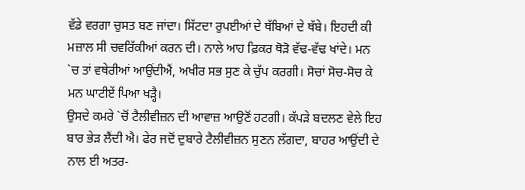ਵੱਡੇ ਵਰਗਾ ਚੁਸਤ ਬਣ ਜਾਂਦਾ। ਸਿੱਟਦਾ ਰੁਪਈਆਂ ਦੇ ਥੱਬਿਆਂ ਦੇ ਥੱਬੇ। ਇਹਦੀ ਕੀ ਮਜ਼ਾਲ ਸੀ ਚਵਰਿੱਕੀਆਂ ਕਰਨ ਦੀ। ਨਾਲੇ ਆਹ ਫ਼ਿਕਰ ਥੋੜੋ ਵੱਢ-ਵੱਢ ਖਾਂਦੇ। ਮਨ `ਚ ਤਾਂ ਵਥੇਰੀਆਂ ਆਉਂਦੀਐਂ, ਅਖੀਰ ਸਭ ਸੁਣ ਕੇ ਚੁੱਪ ਕਰਗੀ। ਸੋਚਾਂ ਸੋਚ-ਸੋਚ ਕੇ ਮਨ ਘਾਟੀਏਂ ਪਿਆ ਖੜ੍ਹੈ।
ਉਸਦੇ ਕਮਰੇ `ਚੋਂ ਟੈਲੀਵੀਜ਼ਨ ਦੀ ਆਵਾਜ਼ ਆਉਣੋਂ ਹਟਗੀ। ਕੱਪੜੇ ਬਦਲਣ ਵੇਲੇ ਇਹ ਬਾਰ ਭੇੜ ਲੈਂਦੀ ਐ। ਫੇਰ ਜਦੋਂ ਦੁਬਾਰੇ ਟੈਲੀਵੀਜ਼ਨ ਸੁਣਨ ਲੱਗਦਾ, ਬਾਹਰ ਆਉਂਦੀ ਦੇ ਨਾਲ ਈ ਅਤਰ-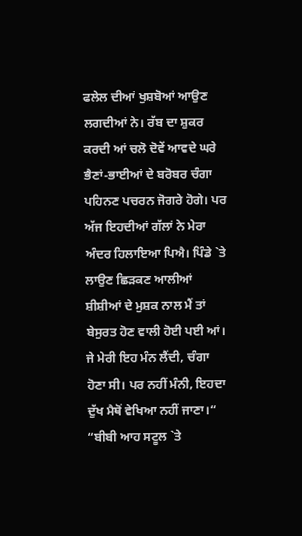ਫਲੇਲ ਦੀਆਂ ਖੁਸ਼ਬੋਆਂ ਆਉਣ ਲਗਦੀਆਂ ਨੇ। ਰੱਬ ਦਾ ਸ਼ੁਕਰ ਕਰਦੀ ਆਂ ਚਲੋ ਦੋਵੇਂ ਆਵਦੇ ਘਰੇ ਭੈਣਾਂ-ਭਾਈਆਂ ਦੇ ਬਰੋਬਰ ਚੰਗਾ ਪਹਿਨਣ ਪਚਰਨ ਜੋਗਰੇ ਹੋਗੇ। ਪਰ ਅੱਜ ਇਹਦੀਆਂ ਗੱਲਾਂ ਨੇ ਮੇਰਾ ਅੰਦਰ ਹਿਲਾਇਆ ਪਿਐ। ਪਿੰਡੇ `ਤੇ ਲਾਉਣ ਛਿੜਕਣ ਆਲੀਆਂ ਸ਼ੀਸ਼ੀਆਂ ਦੇ ਮੁਸ਼ਕ ਨਾਲ ਮੈਂ ਤਾਂ ਬੇਸੁਰਤ ਹੋਣ ਵਾਲੀ ਹੋਈ ਪਈ ਆਂ। ਜੇ ਮੇਰੀ ਇਹ ਮੰਨ ਲੈਂਦੀ, ਚੰਗਾ ਹੋਣਾ ਸੀ। ਪਰ ਨਹੀਂ ਮੰਨੀ, ਇਹਦਾ ਦੁੱਖ ਮੈਥੋਂ ਵੇਖਿਆ ਨਹੀਂ ਜਾਣਾ।“
“ਬੀਬੀ ਆਹ ਸਟੂਲ `ਤੇ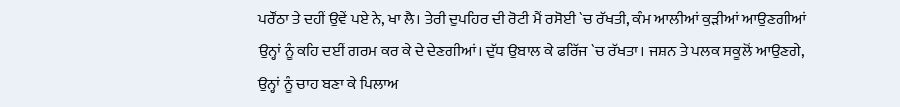ਪਰੌਂਠਾ ਤੇ ਦਹੀਂ ਉਵੇਂ ਪਏ ਨੇ, ਖਾ ਲੈ। ਤੇਰੀ ਦੁਪਹਿਰ ਦੀ ਰੋਟੀ ਮੈਂ ਰਸੋਈ `ਚ ਰੱਖਤੀ, ਕੰਮ ਆਲੀਆਂ ਕੁੜੀਆਂ ਆਉਣਗੀਆਂ ਉਨ੍ਹਾਂ ਨੂੰ ਕਹਿ ਦਈਂ ਗਰਮ ਕਰ ਕੇ ਦੇ ਦੇਣਗੀਆਂ। ਦੁੱਧ ਉਬਾਲ ਕੇ ਫਰਿੱਜ `ਚ ਰੱਖਤਾ। ਜਸ਼ਨ ਤੇ ਪਲਕ ਸਕੂਲੋਂ ਆਉਣਗੇ, ਉਨ੍ਹਾਂ ਨੂੰ ਚਾਹ ਬਣਾ ਕੇ ਪਿਲਾਅ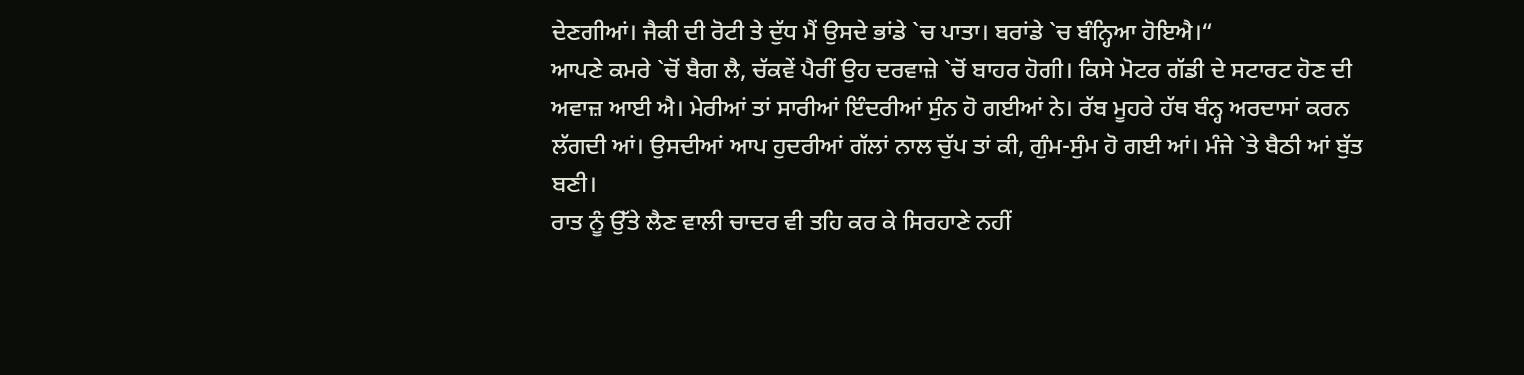ਦੇਣਗੀਆਂ। ਜੈਕੀ ਦੀ ਰੋਟੀ ਤੇ ਦੁੱਧ ਮੈਂ ਉਸਦੇ ਭਾਂਡੇ `ਚ ਪਾਤਾ। ਬਰਾਂਡੇ `ਚ ਬੰਨ੍ਹਿਆ ਹੋਇਐ।“
ਆਪਣੇ ਕਮਰੇ `ਚੋਂ ਬੈਗ ਲੈ, ਚੱਕਵੇਂ ਪੈਰੀਂ ਉਹ ਦਰਵਾਜ਼ੇ `ਚੋਂ ਬਾਹਰ ਹੋਗੀ। ਕਿਸੇ ਮੋਟਰ ਗੱਡੀ ਦੇ ਸਟਾਰਟ ਹੋਣ ਦੀ ਅਵਾਜ਼ ਆਈ ਐ। ਮੇਰੀਆਂ ਤਾਂ ਸਾਰੀਆਂ ਇੰਦਰੀਆਂ ਸੁੰਨ ਹੋ ਗਈਆਂ ਨੇ। ਰੱਬ ਮੂਹਰੇ ਹੱਥ ਬੰਨ੍ਹ ਅਰਦਾਸਾਂ ਕਰਨ ਲੱਗਦੀ ਆਂ। ਉਸਦੀਆਂ ਆਪ ਹੁਦਰੀਆਂ ਗੱਲਾਂ ਨਾਲ ਚੁੱਪ ਤਾਂ ਕੀ, ਗੁੰਮ-ਸੁੰਮ ਹੋ ਗਈ ਆਂ। ਮੰਜੇ `ਤੇ ਬੈਠੀ ਆਂ ਬੁੱਤ ਬਣੀ।
ਰਾਤ ਨੂੰ ਉੱਤੇ ਲੈਣ ਵਾਲੀ ਚਾਦਰ ਵੀ ਤਹਿ ਕਰ ਕੇ ਸਿਰਹਾਣੇ ਨਹੀਂ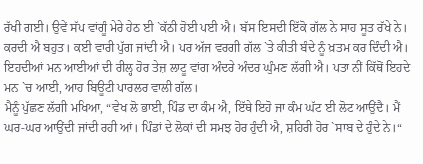ਰੱਖੀ ਗਈ। ਉਵੇਂ ਸੱਪ ਵਾਂਗੂੰ ਮੇਰੇ ਹੇਠ ਈ `ਕੱਠੀ ਹੋਈ ਪਈ ਐ। ਬੱਸ ਇਸਦੀ ਇੱਕੋ ਗੱਲ ਨੇ ਸਾਹ ਸੂਤ ਰੱਖੇ ਨੇ। ਕਰਦੀ ਐ ਬਹੁਤ। ਕਈ ਵਾਰੀ ਪੁੱਗ ਜਾਂਦੀ ਐ। ਪਰ ਅੱਜ ਵਰਗੀ ਗੱਲ `ਤੇ ਕੀਤੀ ਬੰਦੇ ਨੂੰ ਖ਼ਤਮ ਕਰ ਦਿੰਦੀ ਐ।
ਇਹਦੀਆਂ ਮਨ ਆਈਆਂ ਦੀ ਰੀਲ੍ਹ ਹੋਰ ਤੇਜ਼ ਲਾਟੂ ਵਾਂਗ ਅੰਦਰੇ ਅੰਦਰ ਘੁੰਮਣ ਲੱਗੀ ਐ। ਪਤਾ ਨੀਂ ਕਿੱਥੋਂ ਇਹਦੇ ਮਨ `ਚ ਆਈ, ਆਹ ਬਿਊਟੀ ਪਾਰਲਰ ਵਾਲੀ ਗੱਲ।
ਮੈਨੂੰ ਪੁੱਛਣ ਲੱਗੀ ਮਖਿਆ, “ਵੇਖ ਲੋ ਭਾਈ, ਪਿੰਡ ਦਾ ਕੰਮ ਐ, ਇੱਥੇ ਇਹੋ ਜਾ ਕੰਮ ਘੱਟ ਈ ਲੋਟ ਆਉਂਦੈ। ਮੈਂ ਘਰ-ਘਰ ਆਉਂਦੀ ਜਾਂਦੀ ਰਹੀ ਆਂ। ਪਿੰਡਾਂ ਦੇ ਲੋਕਾਂ ਦੀ ਸਮਝ ਹੋਰ ਹੁੰਦੀ ਐ, ਸ਼ਹਿਰੀ ਹੋਰ `ਸਾਬ ਦੇ ਹੁੰਦੇ ਨੇ।“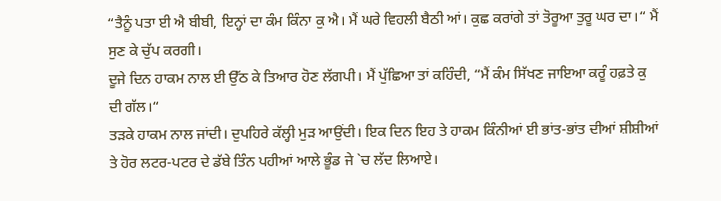“ਤੈਨੂੰ ਪਤਾ ਈ ਐ ਬੀਬੀ, ਇਨ੍ਹਾਂ ਦਾ ਕੰਮ ਕਿੰਨਾ ਕੁ ਐ। ਮੈਂ ਘਰੇ ਵਿਹਲੀ ਬੈਠੀ ਆਂ। ਕੁਛ ਕਰਾਂਗੇ ਤਾਂ ਤੋਰੂਆ ਤੁਰੂ ਘਰ ਦਾ।“ ਮੈਂ ਸੁਣ ਕੇ ਚੁੱਪ ਕਰਗੀ।
ਦੂਜੇ ਦਿਨ ਹਾਕਮ ਨਾਲ ਈ ਉੱਠ ਕੇ ਤਿਆਰ ਹੋਣ ਲੱਗਪੀ। ਮੈਂ ਪੁੱਛਿਆ ਤਾਂ ਕਹਿੰਦੀ, “ਮੈਂ ਕੰਮ ਸਿੱਖਣ ਜਾਇਆ ਕਰੂੰ ਹਫ਼ਤੇ ਕੁ ਦੀ ਗੱਲ।“
ਤੜਕੇ ਹਾਕਮ ਨਾਲ ਜਾਂਦੀ। ਦੁਪਹਿਰੇ ਕੱਲ੍ਹੀ ਮੁੜ ਆਉਂਦੀ। ਇਕ ਦਿਨ ਇਹ ਤੇ ਹਾਕਮ ਕਿੰਨੀਆਂ ਈ ਭਾਂਤ-ਭਾਂਤ ਦੀਆਂ ਸ਼ੀਸ਼ੀਆਂ ਤੇ ਹੋਰ ਲਟਰ-ਪਟਰ ਦੇ ਡੱਬੇ ਤਿੰਨ ਪਹੀਆਂ ਆਲੇ ਭੂੰਡ ਜੇ `ਚ ਲੱਦ ਲਿਆਏ।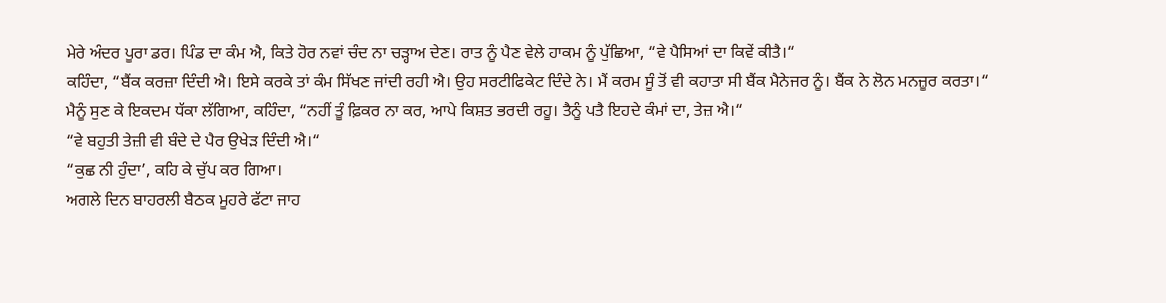ਮੇਰੇ ਅੰਦਰ ਪੂਰਾ ਡਰ। ਪਿੰਡ ਦਾ ਕੰਮ ਐ, ਕਿਤੇ ਹੋਰ ਨਵਾਂ ਚੰਦ ਨਾ ਚੜ੍ਹਾਅ ਦੇਣ। ਰਾਤ ਨੂੰ ਪੈਣ ਵੇਲੇ ਹਾਕਮ ਨੂੰ ਪੁੱਛਿਆ, “ਵੇ ਪੈਸਿਆਂ ਦਾ ਕਿਵੇਂ ਕੀਤੈ।“
ਕਹਿੰਦਾ, “ਬੈਂਕ ਕਰਜ਼ਾ ਦਿੰਦੀ ਐ। ਇਸੇ ਕਰਕੇ ਤਾਂ ਕੰਮ ਸਿੱਖਣ ਜਾਂਦੀ ਰਹੀ ਐ। ਉਹ ਸਰਟੀਫਿਕੇਟ ਦਿੰਦੇ ਨੇ। ਮੈਂ ਕਰਮ ਸੂੰ ਤੋਂ ਵੀ ਕਹਾਤਾ ਸੀ ਬੈਂਕ ਮੈਨੇਜਰ ਨੂੰ। ਬੈਂਕ ਨੇ ਲੋਨ ਮਨਜ਼ੂਰ ਕਰਤਾ।“
ਮੈਨੂੰ ਸੁਣ ਕੇ ਇਕਦਮ ਧੱਕਾ ਲੱਗਿਆ, ਕਹਿੰਦਾ, “ਨਹੀਂ ਤੂੰ ਫ਼ਿਕਰ ਨਾ ਕਰ, ਆਪੇ ਕਿਸ਼ਤ ਭਰਦੀ ਰਹੂ। ਤੈਨੂੰ ਪਤੈ ਇਹਦੇ ਕੰਮਾਂ ਦਾ, ਤੇਜ਼ ਐ।“
“ਵੇ ਬਹੁਤੀ ਤੇਜ਼ੀ ਵੀ ਬੰਦੇ ਦੇ ਪੈਰ ਉਖੇੜ ਦਿੰਦੀ ਐ।“
“ਕੁਛ ਨੀ ਹੁੰਦਾ’, ਕਹਿ ਕੇ ਚੁੱਪ ਕਰ ਗਿਆ।
ਅਗਲੇ ਦਿਨ ਬਾਹਰਲੀ ਬੈਠਕ ਮੂਹਰੇ ਫੱਟਾ ਜਾਹ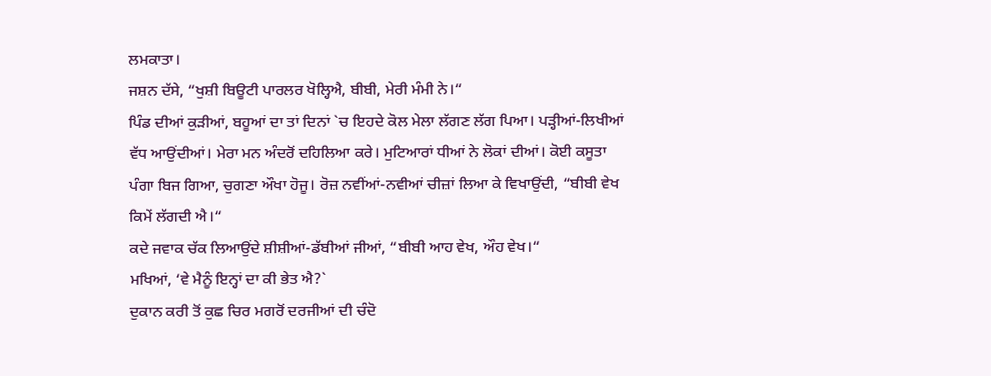ਲਮਕਾਤਾ।
ਜਸ਼ਨ ਦੱਸੇ, “ਖੁਸ਼ੀ ਬਿਊਟੀ ਪਾਰਲਰ ਖੋਲ੍ਹਿਐ, ਬੀਬੀ, ਮੇਰੀ ਮੰਮੀ ਨੇ।“
ਪਿੰਡ ਦੀਆਂ ਕੁੜੀਆਂ, ਬਹੂਆਂ ਦਾ ਤਾਂ ਦਿਨਾਂ `ਚ ਇਹਦੇ ਕੋਲ ਮੇਲਾ ਲੱਗਣ ਲੱਗ ਪਿਆ। ਪੜ੍ਹੀਆਂ-ਲਿਖੀਆਂ ਵੱਧ ਆਉਂਦੀਆਂ। ਮੇਰਾ ਮਨ ਅੰਦਰੋਂ ਦਹਿਲਿਆ ਕਰੇ। ਮੁਟਿਆਰਾਂ ਧੀਆਂ ਨੇ ਲੋਕਾਂ ਦੀਆਂ। ਕੋਈ ਕਸੂਤਾ ਪੰਗਾ ਬਿਜ ਗਿਆ, ਚੁਗਣਾ ਔਖਾ ਹੋਜੂ। ਰੋਜ਼ ਨਵੀਂਆਂ-ਨਵੀਆਂ ਚੀਜ਼ਾਂ ਲਿਆ ਕੇ ਵਿਖਾਉਂਦੀ, “ਬੀਬੀ ਵੇਖ ਕਿਮੇਂ ਲੱਗਦੀ ਐ।“
ਕਦੇ ਜਵਾਕ ਚੱਕ ਲਿਆਉਂਦੇ ਸ਼ੀਸ਼ੀਆਂ-ਡੱਬੀਆਂ ਜੀਆਂ, “ਬੀਬੀ ਆਹ ਵੇਖ, ਔਹ ਵੇਖ।“
ਮਖਿਆਂ, ‘ਵੇ ਮੈਨੂੰ ਇਨ੍ਹਾਂ ਦਾ ਕੀ ਭੇਤ ਐ?`
ਦੁਕਾਨ ਕਰੀ ਤੋਂ ਕੁਛ ਚਿਰ ਮਗਰੋਂ ਦਰਜੀਆਂ ਦੀ ਚੰਦੋ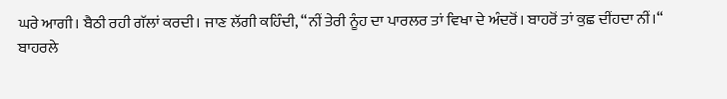ਘਰੇ ਆਗੀ। ਬੈਠੀ ਰਹੀ ਗੱਲਾਂ ਕਰਦੀ। ਜਾਣ ਲੱਗੀ ਕਹਿੰਦੀ, “ਨੀਂ ਤੇਰੀ ਨੂੰਹ ਦਾ ਪਾਰਲਰ ਤਾਂ ਵਿਖਾ ਦੇ ਅੰਦਰੋਂ। ਬਾਹਰੋਂ ਤਾਂ ਕੁਛ ਦੀਂਹਦਾ ਨੀਂ।“
ਬਾਹਰਲੇ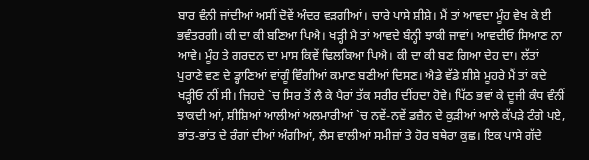ਬਾਰ ਵੰਨੀ ਜਾਂਦੀਆਂ ਅਸੀਂ ਦੋਵੇਂ ਅੰਦਰ ਵੜਗੀਆਂ। ਚਾਰੇ ਪਾਸੇ ਸ਼ੀਸ਼ੇ। ਮੈਂ ਤਾਂ ਆਵਦਾ ਮੂੰਹ ਵੇਖ ਕੇ ਈ ਭਵੰਤਰਗੀ। ਕੀ ਦਾ ਕੀ ਬਣਿਆ ਪਿਐ। ਖੜ੍ਹੀ ਮੈ ਤਾਂ ਆਵਦੇ ਬੰਨ੍ਹੀ ਝਾਕੀ ਜਾਵਾਂ। ਆਵਦੀਓ ਸਿਆਣ ਨਾ ਆਵੇ। ਮੂੰਹ ਤੇ ਗਰਦਨ ਦਾ ਮਾਸ ਕਿਵੇਂ ਢਿਲਕਿਆ ਪਿਐ। ਕੀ ਦਾ ਕੀ ਬਣ ਗਿਆ ਦੇਹ ਦਾ। ਲੱਤਾਂ ਪੁਰਾਣੇ ਵਣ ਦੇ ਡ੍ਹਾਣਿਆਂ ਵਾਂਗੂੰ ਵਿੰਗੀਆਂ ਕਮਾਣ ਬਣੀਆਂ ਦਿਸਣ। ਐਡੇ ਵੱਡੇ ਸ਼ੀਸ਼ੇ ਮੂਹਰੇ ਮੈਂ ਤਾਂ ਕਦੇ ਖੜ੍ਹੀਓ ਨੀਂ ਸੀ। ਜਿਹਦੇ `ਚ ਸਿਰ ਤੋਂ ਲੈ ਕੇ ਪੈਰਾਂ ਤੱਕ ਸਰੀਰ ਦੀਂਹਦਾ ਹੋਵੇ। ਪਿੱਠ ਭਵਾਂ ਕੇ ਦੂਜੀ ਕੰਧ ਵੰਨੀਂ ਝਾਕਦੀ ਆਂ, ਸ਼ੀਸ਼ਿਆਂ ਆਲੀਆਂ ਅਲਮਾਰੀਆਂ `ਚ ਨਵੇਂ-ਨਵੇਂ ਡਜ਼ੈਨ ਦੇ ਕੁੜੀਆਂ ਆਲੇ ਕੱਪੜੇ ਟੰਗੇ ਪਏ, ਭਾਂਤ-ਭਾਂਤ ਦੇ ਰੰਗਾਂ ਦੀਆਂ ਅੰਗੀਆਂ, ਲੈਸ ਵਾਲੀਆਂ ਸਮੀਜ਼ਾਂ ਤੇ ਹੋਰ ਬਥੇਰਾ ਕੁਛ। ਇਕ ਪਾਸੇ ਗੱਦੇ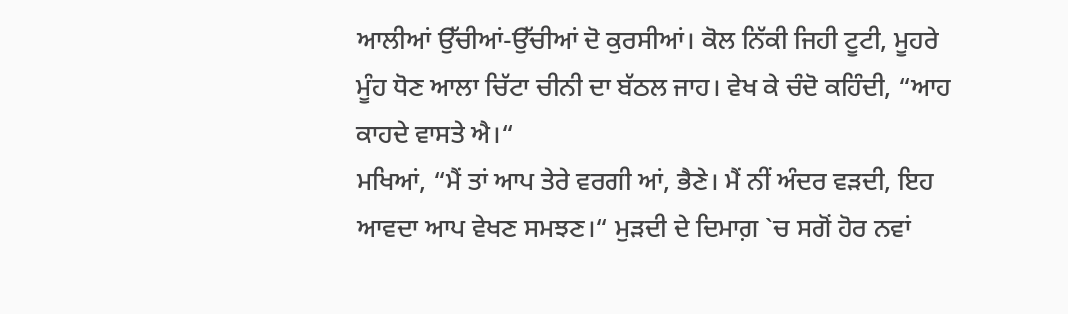ਆਲੀਆਂ ਉੱਚੀਆਂ-ਉੱਚੀਆਂ ਦੋ ਕੁਰਸੀਆਂ। ਕੋਲ ਨਿੱਕੀ ਜਿਹੀ ਟੂਟੀ, ਮੂਹਰੇ ਮੂੰਹ ਧੋਣ ਆਲਾ ਚਿੱਟਾ ਚੀਨੀ ਦਾ ਬੱਠਲ ਜਾਹ। ਵੇਖ ਕੇ ਚੰਦੋ ਕਹਿੰਦੀ, “ਆਹ ਕਾਹਦੇ ਵਾਸਤੇ ਐ।“
ਮਖਿਆਂ, “ਮੈਂ ਤਾਂ ਆਪ ਤੇਰੇ ਵਰਗੀ ਆਂ, ਭੈਣੇ। ਮੈਂ ਨੀਂ ਅੰਦਰ ਵੜਦੀ, ਇਹ ਆਵਦਾ ਆਪ ਵੇਖਣ ਸਮਝਣ।“ ਮੁੜਦੀ ਦੇ ਦਿਮਾਗ਼ `ਚ ਸਗੋਂ ਹੋਰ ਨਵਾਂ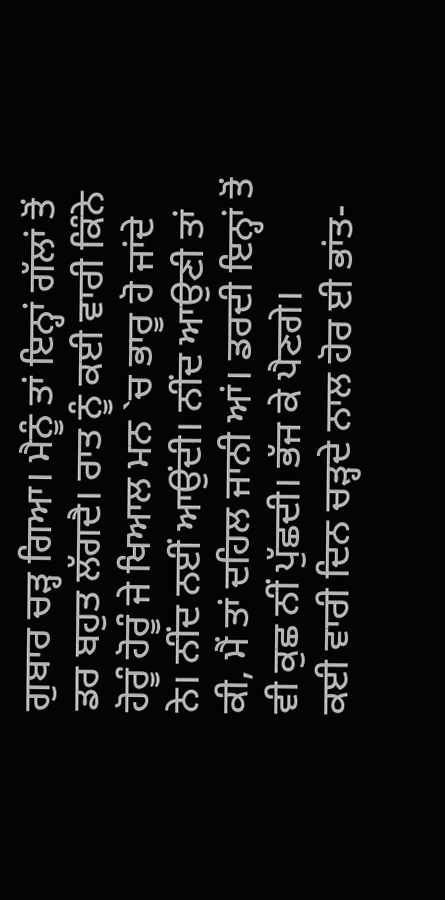ਗੁਬਾਰ ਚੜ੍ਹ ਗਿਆ। ਮੈਨੂੰ ਤਾਂ ਇਨ੍ਹਾਂ ਗੱਲਾਂ ਤੋਂ ਡਰ ਬਹੁਤ ਲੱਗਦੈ। ਰਾਤ ਨੂੰ ਕਈ ਵਾਰੀ ਕਿੰਨੇ ਹੋਰੂੰ ਹੋਰੂੰ ਜੇ ਖਿਆਲ ਮਨ `ਚ ਭਾਰੂ ਹੋ ਜਾਂਦੇ ਨੇ। ਨੀਂਦ ਨਈਂ ਆਉਂਦੀ। ਨੀਂਦ ਆਉਣੀ ਤਾਂ ਕੀ, ਮੈਂ ਤਾਂ ਦਹਿਲ ਜਾਨੀ ਆਂ। ਡਰਦੀ ਇਨ੍ਹਾਂ ਤੋਂ ਵੀ ਕੁਛ ਨੀਂ ਪੁੱਛਦੀ। ਭੱਜ ਕੇ ਪੈਣਗੇ।
ਕਈ ਵਾਰੀ ਦਿਨ ਚੜ੍ਹਦੇ ਨਾਲ ਹੋਰ ਈ ਭਾਂਤ-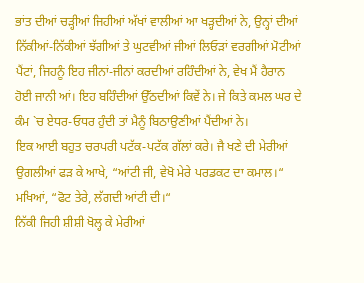ਭਾਂਤ ਦੀਆਂ ਚੜ੍ਹੀਆਂ ਜਿਹੀਆਂ ਅੱਖਾਂ ਵਾਲੀਆਂ ਆ ਖੜ੍ਹਦੀਆਂ ਨੇ, ਉਨ੍ਹਾਂ ਦੀਆਂ ਨਿੱਕੀਆਂ-ਨਿੱਕੀਆਂ ਝੱਗੀਆਂ ਤੇ ਘੁਟਵੀਆਂ ਜੀਆਂ ਲਿਓੜਾਂ ਵਰਗੀਆਂ ਮੋਟੀਆਂ ਪੈਂਟਾਂ, ਜਿਹਨੂੰ ਇਹ ਜੀਨਾਂ-ਜੀਨਾਂ ਕਰਦੀਆਂ ਰਹਿੰਦੀਆਂ ਨੇ, ਵੇਖ ਮੈਂ ਹੈਰਾਨ ਹੋਈ ਜਾਨੀ ਆਂ। ਇਹ ਬਹਿੰਦੀਆਂ ਉੱਠਦੀਆਂ ਕਿਵੇਂ ਨੇ। ਜੇ ਕਿਤੇ ਕਮਲ ਘਰ ਦੇ ਕੰਮ `ਚ ਏਧਰ-ਓਧਰ ਹੁੰਦੀ ਤਾਂ ਮੈਨੂੰ ਬਿਠਾਉਣੀਆਂ ਪੈਂਦੀਆਂ ਨੇ।
ਇਕ ਆਈ ਬਹੁਤ ਚਰਪਰੀ ਪਟੱਕ-ਪਟੱਕ ਗੱਲਾਂ ਕਰੇ। ਜੈ ਖਣੇ ਦੀ ਮੇਰੀਆਂ ਉਗਲੀਆਂ ਫੜ ਕੇ ਆਖੇ, “ਆਂਟੀ ਜੀ, ਵੇਖੋ ਮੇਰੇ ਪਰਡਕਟ ਦਾ ਕਮਾਲ।“
ਮਖਿਆਂ, “ਫੋਟ ਤੇਰੇ, ਲੱਗਦੀ ਆਂਟੀ ਦੀ।“
ਨਿੱਕੀ ਜਿਹੀ ਸ਼ੀਸ਼ੀ ਖੋਲ੍ਹ ਕੇ ਮੇਰੀਆਂ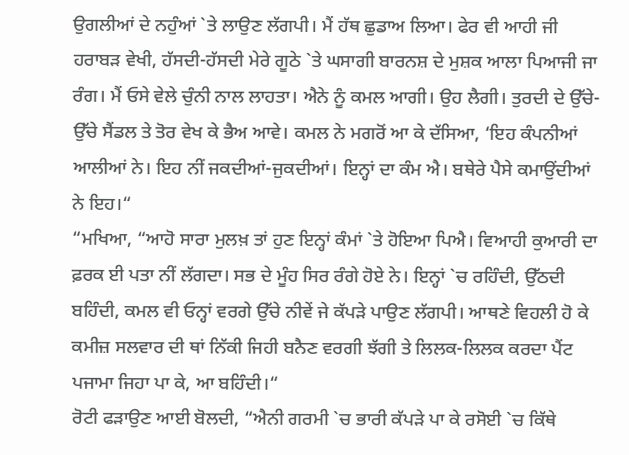ਉਗਲੀਆਂ ਦੇ ਨਹੁੰਆਂ `ਤੇ ਲਾਉਣ ਲੱਗਪੀ। ਮੈਂ ਹੱਥ ਛੁਡਾਅ ਲਿਆ। ਫੇਰ ਵੀ ਆਹੀ ਜੀ ਹਰਾਬੜ ਵੇਖੀ, ਹੱਸਦੀ-ਹੱਸਦੀ ਮੇਰੇ ਗੂਠੇ `ਤੇ ਘਸਾਗੀ ਬਾਰਨਸ਼ ਦੇ ਮੁਸ਼ਕ ਆਲਾ ਪਿਆਜੀ ਜਾ ਰੰਗ। ਮੈਂ ਓਸੇ ਵੇਲੇ ਚੁੰਨੀ ਨਾਲ ਲਾਹਤਾ। ਐਨੇ ਨੂੰ ਕਮਲ ਆਗੀ। ਉਹ ਲੈਗੀ। ਤੁਰਦੀ ਦੇ ਉੱਚੇ-ਉੱਚੇ ਸੈਂਡਲ ਤੇ ਤੋਰ ਵੇਖ ਕੇ ਭੈਅ ਆਵੇ। ਕਮਲ ਨੇ ਮਗਰੋਂ ਆ ਕੇ ਦੱਸਿਆ, ‘ਇਹ ਕੰਪਨੀਆਂ ਆਲੀਆਂ ਨੇ। ਇਹ ਨੀਂ ਜਕਦੀਆਂ-ਜੁਕਦੀਆਂ। ਇਨ੍ਹਾਂ ਦਾ ਕੰਮ ਐ। ਬਥੇਰੇ ਪੈਸੇ ਕਮਾਉਂਦੀਆਂ ਨੇ ਇਹ।“
“ਮਖਿਆ, “ਆਹੋ ਸਾਰਾ ਮੁਲਖ਼ ਤਾਂ ਹੁਣ ਇਨ੍ਹਾਂ ਕੰਮਾਂ `ਤੇ ਹੋਇਆ ਪਿਐ। ਵਿਆਹੀ ਕੁਆਰੀ ਦਾ ਫ਼ਰਕ ਈ ਪਤਾ ਨੀਂ ਲੱਗਦਾ। ਸਭ ਦੇ ਮੂੰਹ ਸਿਰ ਰੰਗੇ ਹੋਏ ਨੇ। ਇਨ੍ਹਾਂ `ਚ ਰਹਿੰਦੀ, ਉੱਠਦੀ ਬਹਿੰਦੀ, ਕਮਲ ਵੀ ਓਨ੍ਹਾਂ ਵਰਗੇ ਉੱਚੇ ਨੀਵੇਂ ਜੇ ਕੱਪੜੇ ਪਾਉਣ ਲੱਗਪੀ। ਆਥਣੇ ਵਿਹਲੀ ਹੋ ਕੇ ਕਮੀਜ਼ ਸਲਵਾਰ ਦੀ ਥਾਂ ਨਿੱਕੀ ਜਿਹੀ ਬਨੈਣ ਵਰਗੀ ਝੱਗੀ ਤੇ ਲਿਲਕ-ਲਿਲਕ ਕਰਦਾ ਪੈਂਟ ਪਜਾਮਾ ਜਿਹਾ ਪਾ ਕੇ, ਆ ਬਹਿੰਦੀ।“
ਰੋਟੀ ਫੜਾਉਣ ਆਈ ਬੋਲਦੀ, “ਐਨੀ ਗਰਮੀ `ਚ ਭਾਰੀ ਕੱਪੜੇ ਪਾ ਕੇ ਰਸੋਈ `ਚ ਕਿੱਥੇ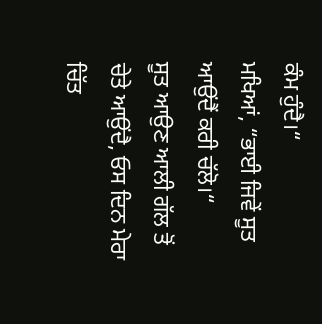ਕੰਮ ਹੁੰਦੈ।“
ਮਖਿਆਂ, “ਭਾਈ ਜਿਵੇਂ ਸੂਤ ਆਉਂਦੈਂ ਕਰੀ ਚੱਲੋ।“
ਸੂਤ ਆਉਣ ਆਲੀ ਗੱਲ ਤੋਂ ਚੇਤੇ ਆਉਂਦੈ, ਓਸ ਦਿਨ ਮੇਰਾ ਚਿੱਤ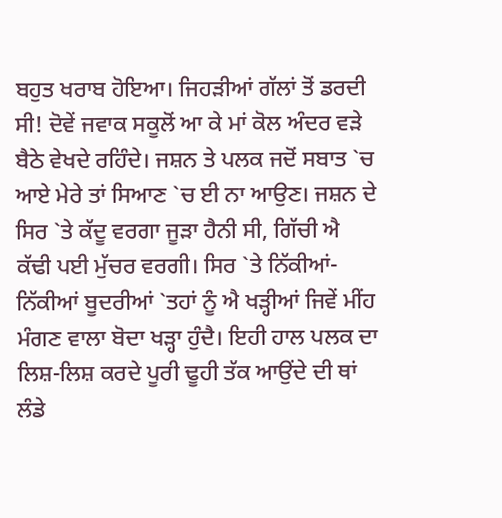ਬਹੁਤ ਖਰਾਬ ਹੋਇਆ। ਜਿਹੜੀਆਂ ਗੱਲਾਂ ਤੋਂ ਡਰਦੀ ਸੀ! ਦੋਵੇਂ ਜਵਾਕ ਸਕੂਲੋਂ ਆ ਕੇ ਮਾਂ ਕੋਲ ਅੰਦਰ ਵੜੇ ਬੈਠੇ ਵੇਖਦੇ ਰਹਿੰਦੇ। ਜਸ਼ਨ ਤੇ ਪਲਕ ਜਦੋਂ ਸਬਾਤ `ਚ ਆਏ ਮੇਰੇ ਤਾਂ ਸਿਆਣ `ਚ ਈ ਨਾ ਆਉਣ। ਜਸ਼ਨ ਦੇ ਸਿਰ `ਤੇ ਕੱਦੂ ਵਰਗਾ ਜੂੜਾ ਹੈਨੀ ਸੀ, ਗਿੱਚੀ ਐ ਕੱਢੀ ਪਈ ਮੁੱਚਰ ਵਰਗੀ। ਸਿਰ `ਤੇ ਨਿੱਕੀਆਂ-ਨਿੱਕੀਆਂ ਬੂਦਰੀਆਂ `ਤਹਾਂ ਨੂੰ ਐ ਖੜ੍ਹੀਆਂ ਜਿਵੇਂ ਮੀਂਹ ਮੰਗਣ ਵਾਲਾ ਬੋਦਾ ਖੜ੍ਹਾ ਹੁੰਦੈ। ਇਹੀ ਹਾਲ ਪਲਕ ਦਾ ਲਿਸ਼-ਲਿਸ਼ ਕਰਦੇ ਪੂਰੀ ਢੂਹੀ ਤੱਕ ਆਉਂਦੇ ਦੀ ਥਾਂ ਲੰਡੇ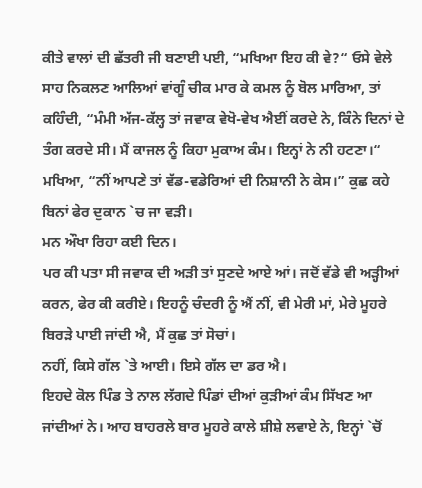ਕੀਤੇ ਵਾਲਾਂ ਦੀ ਛੱਤਰੀ ਜੀ ਬਣਾਈ ਪਈ, “ਮਖਿਆ ਇਹ ਕੀ ਵੇ?“ ਓਸੇ ਵੇਲੇ ਸਾਹ ਨਿਕਲਣ ਆਲਿਆਂ ਵਾਂਗੂੰ ਚੀਕ ਮਾਰ ਕੇ ਕਮਲ ਨੂੰ ਬੋਲ ਮਾਰਿਆ, ਤਾਂ ਕਹਿੰਦੀ, “ਮੰਮੀ ਅੱਜ-ਕੱਲ੍ਹ ਤਾਂ ਜਵਾਕ ਵੇਖੋ-ਵੇਖ ਐਈਂ ਕਰਦੇ ਨੇ, ਕਿੰਨੇ ਦਿਨਾਂ ਦੇ ਤੰਗ ਕਰਦੇ ਸੀ। ਮੈਂ ਕਾਜਲ ਨੂੰ ਕਿਹਾ ਮੁਕਾਅ ਕੰਮ। ਇਨ੍ਹਾਂ ਨੇ ਨੀ ਹਟਣਾ।“
ਮਖਿਆ, “ਨੀਂ ਆਪਣੇ ਤਾਂ ਵੱਡ-ਵਡੇਰਿਆਂ ਦੀ ਨਿਸ਼ਾਨੀ ਨੇ ਕੇਸ।” ਕੁਛ ਕਹੇ ਬਿਨਾਂ ਫੇਰ ਦੁਕਾਨ `ਚ ਜਾ ਵੜੀ।
ਮਨ ਔਖਾ ਰਿਹਾ ਕਈ ਦਿਨ।
ਪਰ ਕੀ ਪਤਾ ਸੀ ਜਵਾਕ ਦੀ ਅੜੀ ਤਾਂ ਸੁਣਦੇ ਆਏ ਆਂ। ਜਦੋਂ ਵੱਡੇ ਵੀ ਅੜ੍ਹੀਆਂ ਕਰਨ, ਫੇਰ ਕੀ ਕਰੀਏ। ਇਹਨੂੰ ਚੰਦਰੀ ਨੂੰ ਐਂ ਨੀਂ, ਵੀ ਮੇਰੀ ਮਾਂ, ਮੇਰੇ ਮੂਹਰੇ ਬਿਰੜੇ ਪਾਈ ਜਾਂਦੀ ਐ, ਮੈਂ ਕੁਛ ਤਾਂ ਸੋਚਾਂ।
ਨਹੀਂ, ਕਿਸੇ ਗੱਲ `ਤੇ ਆਈ। ਇਸੇ ਗੱਲ ਦਾ ਡਰ ਐ।
ਇਹਦੇ ਕੋਲ ਪਿੰਡ ਤੇ ਨਾਲ ਲੱਗਦੇ ਪਿੰਡਾਂ ਦੀਆਂ ਕੁੜੀਆਂ ਕੰਮ ਸਿੱਖਣ ਆ ਜਾਂਦੀਆਂ ਨੇ। ਆਹ ਬਾਹਰਲੇ ਬਾਰ ਮੂਹਰੇ ਕਾਲੇ ਸ਼ੀਸ਼ੇ ਲਵਾਏ ਨੇ, ਇਨ੍ਹਾਂ `ਚੋਂ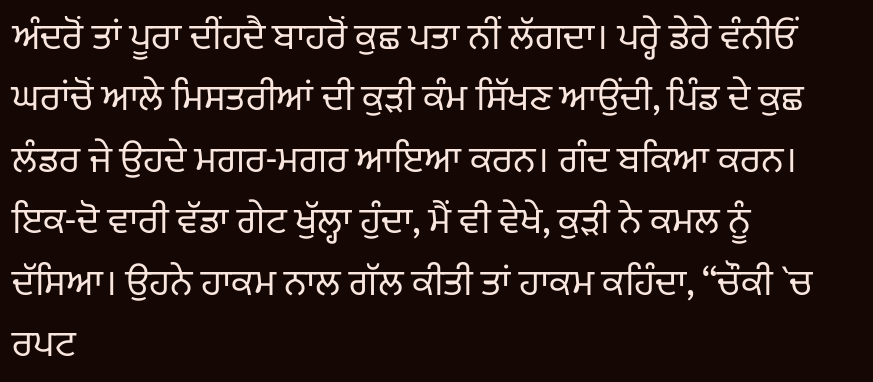ਅੰਦਰੋਂ ਤਾਂ ਪੂਰਾ ਦੀਂਹਦੈ ਬਾਹਰੋਂ ਕੁਛ ਪਤਾ ਨੀਂ ਲੱਗਦਾ। ਪਰ੍ਹੇ ਡੇਰੇ ਵੰਨੀਓਂ ਘਰਾਂਚੋਂ ਆਲੇ ਮਿਸਤਰੀਆਂ ਦੀ ਕੁੜੀ ਕੰਮ ਸਿੱਖਣ ਆਉਂਦੀ, ਪਿੰਡ ਦੇ ਕੁਛ ਲੰਡਰ ਜੇ ਉਹਦੇ ਮਗਰ-ਮਗਰ ਆਇਆ ਕਰਨ। ਗੰਦ ਬਕਿਆ ਕਰਨ। ਇਕ-ਦੋ ਵਾਰੀ ਵੱਡਾ ਗੇਟ ਖੁੱਲ੍ਹਾ ਹੁੰਦਾ, ਮੈਂ ਵੀ ਵੇਖੇ, ਕੁੜੀ ਨੇ ਕਮਲ ਨੂੰ ਦੱਸਿਆ। ਉਹਨੇ ਹਾਕਮ ਨਾਲ ਗੱਲ ਕੀਤੀ ਤਾਂ ਹਾਕਮ ਕਹਿੰਦਾ, “ਚੌਕੀ `ਚ ਰਪਟ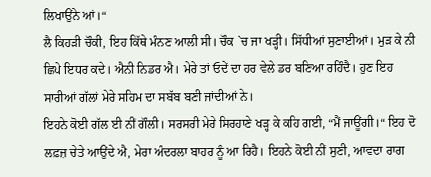ਲਿਖਾਉਂਨੇ ਆਂ।“
ਲੈ ਕਿਹੜੀ ਚੌਕੀ, ਇਹ ਕਿੱਥੇ ਮੰਨਣ ਆਲੀ ਸੀ। ਚੌਕ `ਚ ਜਾ ਖੜ੍ਹੀ। ਸਿੱਧੀਆਂ ਸੁਣਾਈਆਂ। ਮੁੜ ਕੇ ਨੀ ਛਿਪੇ ਇਧਰ ਕਦੇ। ਐਨੀ ਨਿਡਰ ਐ। ਮੇਰੇ ਤਾਂ ਓਦੇਂ ਦਾ ਹਰ ਵੇਲੇ ਡਰ ਬਣਿਆ ਰਹਿੰਦੈ। ਹੁਣ ਇਹ ਸਾਰੀਆਂ ਗੱਲਾਂ ਮੇਰੇ ਸਹਿਮ ਦਾ ਸਬੱਬ ਬਣੀ ਜਾਂਦੀਆਂ ਨੇ।
ਇਹਨੇ ਕੋਈ ਗੱਲ ਈ ਨੀਂ ਗੌਲੀ। ਸਰਸਰੀ ਮੇਰੇ ਸਿਰਹਾਣੇ ਖੜ੍ਹ ਕੇ ਕਹਿ ਗਈ, “ਮੈਂ ਜਾਊਂਗੀ।“ ਇਹ ਦੋ ਲਫ਼ਜ਼ ਚੇਤੇ ਆਉਂਦੇ ਐ, ਮੇਰਾ ਅੰਦਰਲਾ ਬਾਹਰ ਨੂੰ ਆ ਰਿਹੈ। ਇਹਨੇ ਕੋਈ ਨੀਂ ਸੁਣੀ, ਆਵਦਾ ਰਾਗ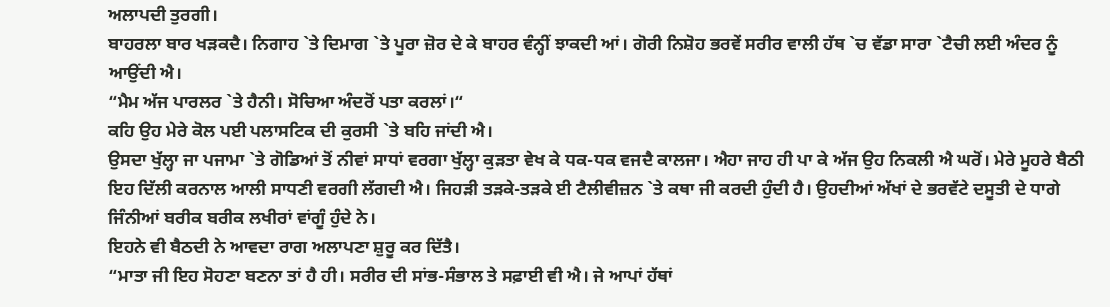ਅਲਾਪਦੀ ਤੁਰਗੀ।
ਬਾਹਰਲਾ ਬਾਰ ਖੜਕਦੈ। ਨਿਗਾਹ `ਤੇ ਦਿਮਾਗ `ਤੇ ਪੂਰਾ ਜ਼ੋਰ ਦੇ ਕੇ ਬਾਹਰ ਵੰਨ੍ਹੀਂ ਝਾਕਦੀ ਆਂ। ਗੋਰੀ ਨਿਸ਼ੋਹ ਭਰਵੇਂ ਸਰੀਰ ਵਾਲੀ ਹੱਥ `ਚ ਵੱਡਾ ਸਾਰਾ `ਟੈਚੀ ਲਈ ਅੰਦਰ ਨੂੰ ਆਉਂਦੀ ਐ।
“ਮੈਮ ਅੱਜ ਪਾਰਲਰ `ਤੇ ਹੈਨੀ। ਸੋਚਿਆ ਅੰਦਰੋਂ ਪਤਾ ਕਰਲਾਂ।“
ਕਹਿ ਉਹ ਮੇਰੇ ਕੋਲ ਪਈ ਪਲਾਸਟਿਕ ਦੀ ਕੁਰਸੀ `ਤੇ ਬਹਿ ਜਾਂਦੀ ਐ।
ਉਸਦਾ ਖੁੱਲ੍ਹਾ ਜਾ ਪਜਾਮਾ `ਤੇ ਗੋਡਿਆਂ ਤੋਂ ਨੀਵਾਂ ਸਾਧਾਂ ਵਰਗਾ ਖੁੱਲ੍ਹਾ ਕੁੜਤਾ ਵੇਖ ਕੇ ਧਕ-ਧਕ ਵਜਦੈ ਕਾਲਜਾ। ਐਹਾ ਜਾਹ ਹੀ ਪਾ ਕੇ ਅੱਜ ਉਹ ਨਿਕਲੀ ਐ ਘਰੋਂ। ਮੇਰੇ ਮੂਹਰੇ ਬੈਠੀ ਇਹ ਦਿੱਲੀ ਕਰਨਾਲ ਆਲੀ ਸਾਧਣੀ ਵਰਗੀ ਲੱਗਦੀ ਐ। ਜਿਹੜੀ ਤੜਕੇ-ਤੜਕੇ ਈ ਟੈਲੀਵੀਜ਼ਨ `ਤੇ ਕਥਾ ਜੀ ਕਰਦੀ ਹੁੰਦੀ ਹੈ। ਉਹਦੀਆਂ ਅੱਖਾਂ ਦੇ ਭਰਵੱਟੇ ਦਸੂਤੀ ਦੇ ਧਾਗੇ ਜਿੰਨੀਆਂ ਬਰੀਕ ਬਰੀਕ ਲਖੀਰਾਂ ਵਾਂਗੂੰ ਹੁੰਦੇ ਨੇ।
ਇਹਨੇ ਵੀ ਬੈਠਦੀ ਨੇ ਆਵਦਾ ਰਾਗ ਅਲਾਪਣਾ ਸ਼ੁਰੂ ਕਰ ਦਿੱਤੈ।
“ਮਾਤਾ ਜੀ ਇਹ ਸੋਹਣਾ ਬਣਨਾ ਤਾਂ ਹੈ ਹੀ। ਸਰੀਰ ਦੀ ਸਾਂਭ-ਸੰਭਾਲ ਤੇ ਸਫ਼ਾਈ ਵੀ ਐ। ਜੇ ਆਪਾਂ ਹੱਥਾਂ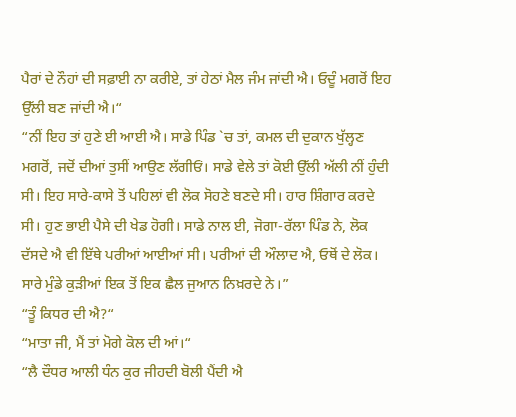ਪੈਰਾਂ ਦੇ ਨੌਹਾਂ ਦੀ ਸਫ਼ਾਈ ਨਾ ਕਰੀਏ, ਤਾਂ ਹੇਠਾਂ ਮੈਲ ਜੰਮ ਜਾਂਦੀ ਐ। ਓਦੂੰ ਮਗਰੋਂ ਇਹ ਉੱਲੀ ਬਣ ਜਾਂਦੀ ਐ।“
“ਨੀਂ ਇਹ ਤਾਂ ਹੁਣੇ ਈ ਆਈ ਐ। ਸਾਡੇ ਪਿੰਡ `ਚ ਤਾਂ, ਕਮਲ ਦੀ ਦੁਕਾਨ ਖੁੱਲ੍ਹਣ ਮਗਰੋਂ, ਜਦੋਂ ਦੀਆਂ ਤੁਸੀਂ ਆਉਣ ਲੱਗੀਓਂ। ਸਾਡੇ ਵੇਲੇ ਤਾਂ ਕੋਈ ਉੱਲੀ ਅੱਲੀ ਨੀਂ ਹੁੰਦੀ ਸੀ। ਇਹ ਸਾਰੇ-ਕਾਸੇ ਤੋਂ ਪਹਿਲਾਂ ਵੀ ਲੋਕ ਸੋਹਣੇ ਬਣਦੇ ਸੀ। ਹਾਰ ਸ਼ਿੰਗਾਰ ਕਰਦੇ ਸੀ। ਹੁਣ ਭਾਈ ਪੈਸੇ ਦੀ ਖੇਡ ਹੋਗੀ। ਸਾਡੇ ਨਾਲ ਈ, ਜੋਗਾ-ਰੱਲਾ ਪਿੰਡ ਨੇ, ਲੋਕ ਦੱਸਦੇ ਐ ਵੀ ਇੱਥੇ ਪਰੀਆਂ ਆਈਆਂ ਸੀ। ਪਰੀਆਂ ਦੀ ਔਲਾਦ ਐ, ਓਥੋਂ ਦੇ ਲੋਕ। ਸਾਰੇ ਮੁੰਡੇ ਕੁੜੀਆਂ ਇਕ ਤੋਂ ਇਕ ਛੈਲ ਜੁਆਨ ਨਿਖ਼ਰਦੇ ਨੇ।”
“ਤੂੰ ਕਿਧਰ ਦੀ ਐ?“
“ਮਾਤਾ ਜੀ, ਮੈਂ ਤਾਂ ਮੋਗੇ ਕੋਲ ਦੀ ਆਂ।“
“ਲੈ ਦੌਧਰ ਆਲੀ ਧੰਨ ਕੁਰ ਜੀਹਦੀ ਬੋਲੀ ਪੈਂਦੀ ਐ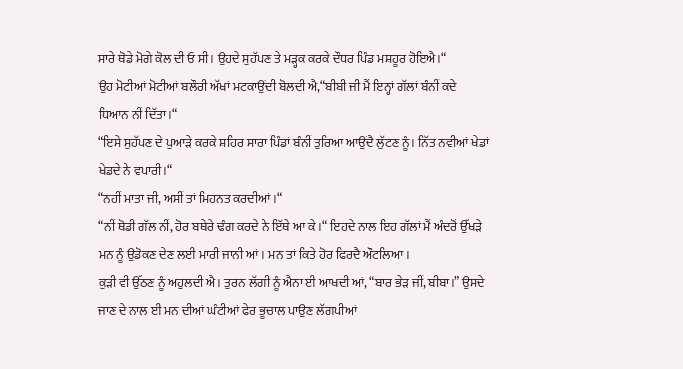ਸਾਰੇ ਥੋਡੇ ਮੋਗੇ ਕੋਲ ਦੀ ਓ ਸੀ। ਉਹਦੇ ਸੁਹੱਪਣ ਤੇ ਮੜ੍ਹਕ ਕਰਕੇ ਦੌਧਰ ਪਿੰਡ ਮਸ਼ਹੂਰ ਹੋਇਐ।“
ਉਹ ਮੋਟੀਆਂ ਮੋਟੀਆਂ ਬਲੌਰੀ ਅੱਖਾਂ ਮਟਕਾਉਂਦੀ ਬੋਲਦੀ ਐ,“ਬੀਬੀ ਜੀ ਮੈਂ ਇਨ੍ਹਾਂ ਗੱਲਾਂ ਬੰਨੀਂ ਕਦੇ ਧਿਆਨ ਨੀਂ ਦਿੱਤਾ।“
“ਇਸੇ ਸੁਹੱਪਣ ਦੇ ਪੁਆੜੇ ਕਰਕੇ ਸ਼ਹਿਰ ਸਾਰਾ ਪਿੰਡਾਂ ਬੰਨੀਂ ਤੁਰਿਆ ਆਉਂਦੈ ਲੁੱਟਣ ਨੂੰ। ਨਿੱਤ ਨਵੀਆਂ ਖੇਡਾਂ ਖੇਡਦੇ ਨੇ ਵਪਾਰੀ।“
“ਨਹੀਂ ਮਾਤਾ ਜੀ, ਅਸੀਂ ਤਾਂ ਮਿਹਨਤ ਕਰਦੀਆਂ।“
“ਨੀਂ ਥੋਡੀ ਗੱਲ ਨੀਂ, ਹੋਰ ਬਥੇਰੇ ਢੰਗ ਕਰਦੇ ਨੇ ਇੱਥੇ ਆ ਕੇ।“ ਇਹਦੇ ਨਾਲ ਇਹ ਗੱਲਾਂ ਮੈਂ ਅੰਦਰੋਂ ਉੱਖੜੇ ਮਨ ਨੂੰ ਉਡੋਕਣ ਦੇਣ ਲਈ ਮਾਰੀ ਜਾਨੀ ਆਂ। ਮਨ ਤਾਂ ਕਿਤੇ ਹੋਰ ਫਿਰਦੈ ਔਟਲਿਆ।
ਕੁੜੀ ਵੀ ਉੱਠਣ ਨੂੰ ਅਹੁਲਦੀ ਐ। ਤੁਰਨ ਲੱਗੀ ਨੂੰ ਐਨਾ ਈ ਆਖਦੀ ਆਂ, “ਬਾਰ ਭੇੜ ਜੀਂ, ਬੀਬਾ।” ਉਸਦੇ ਜਾਣ ਦੇ ਨਾਲ ਈ ਮਨ ਦੀਆਂ ਘੰਟੀਆਂ ਫੇਰ ਭੂਚਾਲ ਪਾਉਣ ਲੱਗਪੀਆਂ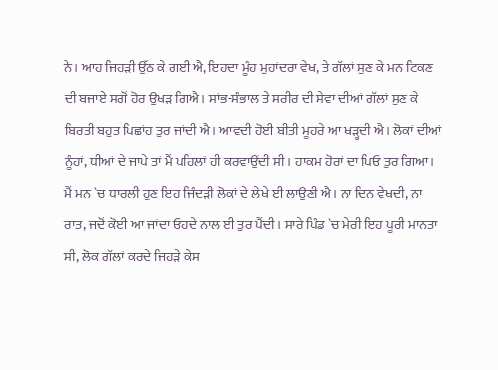ਨੇ। ਆਹ ਜਿਹੜੀ ਉੱਠ ਕੇ ਗਈ ਐ, ਇਹਦਾ ਮੂੰਹ ਮੁਹਾਂਦਰਾ ਵੇਖ, ਤੇ ਗੱਲਾਂ ਸੁਣ ਕੇ ਮਨ ਟਿਕਣ ਦੀ ਬਜਾਏ ਸਗੋਂ ਹੋਰ ਉਖੜ ਗਿਐ। ਸਾਂਭ-ਸੰਭਾਲ ਤੇ ਸਰੀਰ ਦੀ ਸੇਵਾ ਦੀਆਂ ਗੱਲਾਂ ਸੁਣ ਕੇ ਬਿਰਤੀ ਬਹੁਤ ਪਿਛਾਂਹ ਤੁਰ ਜਾਂਦੀ ਐ। ਆਵਦੀ ਹੋਈ ਬੀਤੀ ਮੂਹਰੇ ਆ ਖੜ੍ਹਦੀ ਐ। ਲੋਕਾਂ ਦੀਆਂ ਨੂੰਹਾਂ, ਧੀਆਂ ਦੇ ਜਾਪੇ ਤਾਂ ਮੈਂ ਪਹਿਲਾਂ ਹੀ ਕਰਵਾਉਂਦੀ ਸੀ। ਹਾਕਮ ਹੋਰਾਂ ਦਾ ਪਿਓ ਤੁਰ ਗਿਆ। ਮੈਂ ਮਨ `ਚ ਧਾਰਲੀ ਹੁਣ ਇਹ ਜਿੰਦੜੀ ਲੋਕਾਂ ਦੇ ਲੇਖੇ ਈ ਲਾਉਣੀ ਐ। ਨਾ ਦਿਨ ਵੇਖਦੀ, ਨਾ ਰਾਤ, ਜਦੋਂ ਕੋਈ ਆ ਜਾਂਦਾ ਓਹਦੇ ਨਾਲ ਈ ਤੁਰ ਪੈਂਦੀ। ਸਾਰੇ ਪਿੰਡ `ਚ ਮੇਰੀ ਇਹ ਪੂਰੀ ਮਾਨਤਾ ਸੀ, ਲੋਕ ਗੱਲਾਂ ਕਰਦੇ ਜਿਹੜੇ ਕੇਸ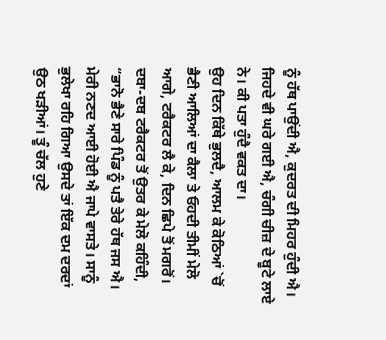ਨੂੰ ਹੱਥ ਪਾਉਂਦੀ ਐ, ਕੁਦਰਤ ਦੀ ਮਿਹਰ ਹੁੰਦੀ ਐ। ਜਿਹਦੇ ਵੀ ਘਰੇ ਗਈ ਐ, ਚੰਗੀ ਚੀਜ਼ ਦੇ ਬੂਟੇ ਲਾਏ ਨੇ। ਕੀ ਪਤਾ ਹੁੰਦੈ ਵਕਤ ਦਾ।
ਉਹ ਦਿਨ ਕਿੱਥੇ ਭੁਲਦੈ, ਆਲਮ ਕੇ ਕੋਠਿਆਂ `ਚੋਂ ਭੈਣੀ ਆਲਿਆਂ ਦਾ ਕੈਲਾ ਤੇ ਓਹਦੀ ਤੀਮੀਂ ਮੇਲੋ ਆਗੇ, ਟਰੈਕਟਰ ਲੈ ਕੇ, ਦਿਨ ਛਿਪੇ ਤੋਂ ਮਗਰੋਂ।
ਦਬਾ-ਦਬ ਟਰੈਕਟਰ ਤੋਂ ਉਤਰ ਕੇ ਮੇਲੋ ਕਹਿੰਦੀ, “ਭਾਨੋ ਭੈਣੇ ਸਾਰੇ ਪਿੰਡ ਨੂੰ ਪਤੈ ਤੇਰੇ ਹੱਥ ਜਸ ਐ। ਮੇਰੀ ਨਣਦ ਆਈ ਹੋਈ ਐ ਜਾਪੇ ਵਾਸਤੇ। ਸਾਨੂੰ ਭੁਲੇਖਾ ਰਹਿ ਗਿਆ ਉਸਦੇ ਤਾਂ ਇੱਕ ਦਮ ਦਰਦਾਂ ਉਠ ਖੜੀਆਂ। ਤੂੰ ਚੱਲ ਹੁਣੇ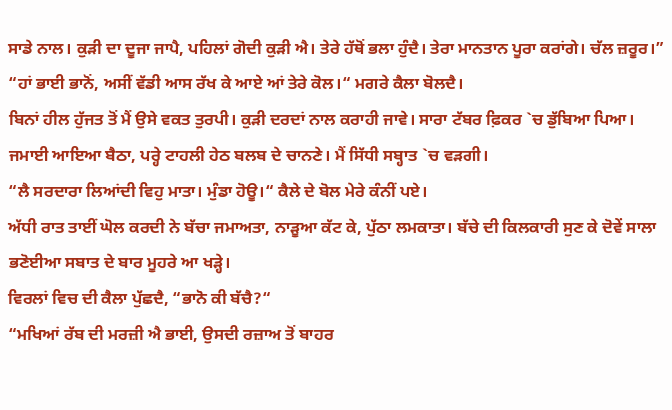ਸਾਡੇ ਨਾਲ। ਕੁੜੀ ਦਾ ਦੂਜਾ ਜਾਪੈ, ਪਹਿਲਾਂ ਗੋਦੀ ਕੁੜੀ ਐ। ਤੇਰੇ ਹੱਥੋਂ ਭਲਾ ਹੁੰਦੈ। ਤੇਰਾ ਮਾਨਤਾਨ ਪੂਰਾ ਕਰਾਂਗੇ। ਚੱਲ ਜ਼ਰੂਰ।”
“ਹਾਂ ਭਾਈ ਭਾਨੋਂ, ਅਸੀਂ ਵੱਡੀ ਆਸ ਰੱਖ ਕੇ ਆਏ ਆਂ ਤੇਰੇ ਕੋਲ।“ ਮਗਰੇ ਕੈਲਾ ਬੋਲਦੈ।
ਬਿਨਾਂ ਹੀਲ ਹੁੱਜਤ ਤੋਂ ਮੈਂ ਉਸੇ ਵਕਤ ਤੁਰਪੀ। ਕੁੜੀ ਦਰਦਾਂ ਨਾਲ ਕਰਾਹੀ ਜਾਵੇ। ਸਾਰਾ ਟੱਬਰ ਫ਼ਿਕਰ `ਚ ਡੁੱਬਿਆ ਪਿਆ। ਜਮਾਈ ਆਇਆ ਬੈਠਾ, ਪਰ੍ਹੇ ਟਾਹਲੀ ਹੇਠ ਬਲਬ ਦੇ ਚਾਨਣੇ। ਮੈਂ ਸਿੱਧੀ ਸਬ੍ਹਾਤ `ਚ ਵੜਗੀ।
“ਲੈ ਸਰਦਾਰਾ ਲਿਆਂਦੀ ਵਿਹੁ ਮਾਤਾ। ਮੁੰਡਾ ਹੋਊ।“ ਕੈਲੇ ਦੇ ਬੋਲ ਮੇਰੇ ਕੰਨੀਂ ਪਏ।
ਅੱਧੀ ਰਾਤ ਤਾਈਂ ਘੋਲ ਕਰਦੀ ਨੇ ਬੱਚਾ ਜਮਾਅਤਾ, ਨਾੜੂਆ ਕੱਟ ਕੇ, ਪੁੱਠਾ ਲਮਕਾਤਾ। ਬੱਚੇ ਦੀ ਕਿਲਕਾਰੀ ਸੁਣ ਕੇ ਦੋਵੇਂ ਸਾਲਾ ਭਣੋਈਆ ਸਬਾਤ ਦੇ ਬਾਰ ਮੂਹਰੇ ਆ ਖੜ੍ਹੇ।
ਵਿਰਲਾਂ ਵਿਚ ਦੀ ਕੈਲਾ ਪੁੱਛਦੈ, “ਭਾਨੋ ਕੀ ਬੱਚੈ?“
“ਮਖਿਆਂ ਰੱਬ ਦੀ ਮਰਜ਼ੀ ਐ ਭਾਈ, ਉਸਦੀ ਰਜ਼ਾਅ ਤੋਂ ਬਾਹਰ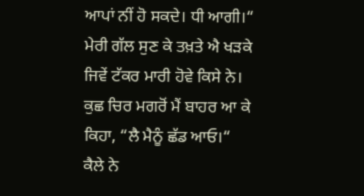ਆਪਾਂ ਨੀਂ ਹੋ ਸਕਦੇ। ਧੀ ਆਗੀ।“
ਮੇਰੀ ਗੱਲ ਸੁਣ ਕੇ ਤਖ਼ਤੇ ਐ ਖੜਕੇ ਜਿਵੇਂ ਟੱਕਰ ਮਾਰੀ ਹੋਵੇ ਕਿਸੇ ਨੇ।
ਕੁਛ ਚਿਰ ਮਗਰੋਂ ਮੈਂ ਬਾਹਰ ਆ ਕੇ ਕਿਹਾ, “ਲੈ ਮੈਨੂੰ ਛੱਡ ਆਓ।“
ਕੈਲੇ ਨੇ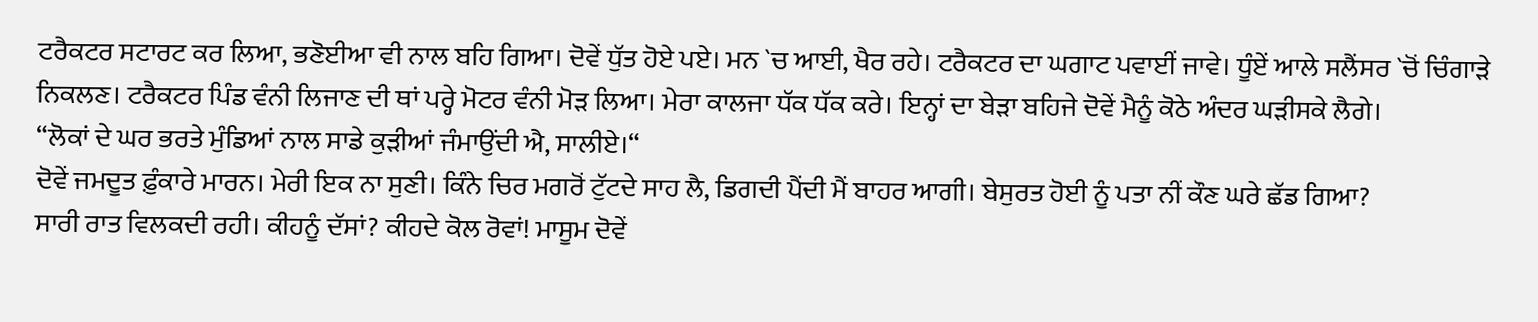ਟਰੈਕਟਰ ਸਟਾਰਟ ਕਰ ਲਿਆ, ਭਣੋਈਆ ਵੀ ਨਾਲ ਬਹਿ ਗਿਆ। ਦੋਵੇਂ ਧੁੱਤ ਹੋਏ ਪਏ। ਮਨ `ਚ ਆਈ, ਖੈਰ ਰਹੇ। ਟਰੈਕਟਰ ਦਾ ਘਗਾਟ ਪਵਾਈਂ ਜਾਵੇ। ਧੂੰਏਂ ਆਲੇ ਸਲੈਂਸਰ `ਚੋਂ ਚਿੰਗਾੜੇ ਨਿਕਲਣ। ਟਰੈਕਟਰ ਪਿੰਡ ਵੰਨੀ ਲਿਜਾਣ ਦੀ ਥਾਂ ਪਰ੍ਹੇ ਮੋਟਰ ਵੰਨੀ ਮੋੜ ਲਿਆ। ਮੇਰਾ ਕਾਲਜਾ ਧੱਕ ਧੱਕ ਕਰੇ। ਇਨ੍ਹਾਂ ਦਾ ਬੇੜਾ ਬਹਿਜੇ ਦੋਵੇਂ ਮੈਨੂੰ ਕੋਠੇ ਅੰਦਰ ਘੜੀਸਕੇ ਲੈਗੇ।
“ਲੋਕਾਂ ਦੇ ਘਰ ਭਰਤੇ ਮੁੰਡਿਆਂ ਨਾਲ ਸਾਡੇ ਕੁੜੀਆਂ ਜੰਮਾਉਂਦੀ ਐ, ਸਾਲੀਏ।“
ਦੋਵੇਂ ਜਮਦੂਤ ਫ਼ੁੰਕਾਰੇ ਮਾਰਨ। ਮੇਰੀ ਇਕ ਨਾ ਸੁਣੀ। ਕਿੰਨੇ ਚਿਰ ਮਗਰੋਂ ਟੁੱਟਦੇ ਸਾਹ ਲੈ, ਡਿਗਦੀ ਪੈਂਦੀ ਮੈਂ ਬਾਹਰ ਆਗੀ। ਬੇਸੁਰਤ ਹੋਈ ਨੂੰ ਪਤਾ ਨੀਂ ਕੌਣ ਘਰੇ ਛੱਡ ਗਿਆ?
ਸਾਰੀ ਰਾਤ ਵਿਲਕਦੀ ਰਹੀ। ਕੀਹਨੂੰ ਦੱਸਾਂ? ਕੀਹਦੇ ਕੋਲ ਰੋਵਾਂ! ਮਾਸੂਮ ਦੋਵੇਂ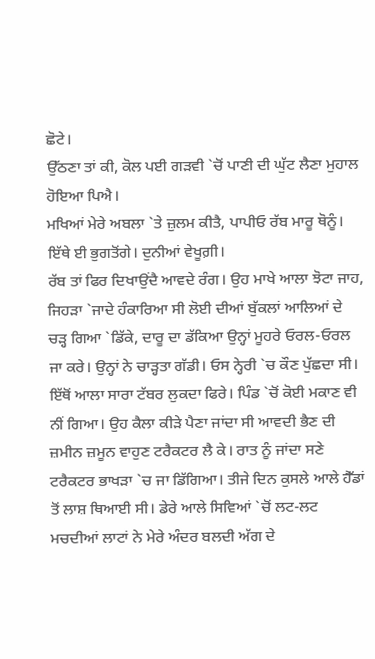ਛੋਟੇ।
ਉੱਠਣਾ ਤਾਂ ਕੀ, ਕੋਲ ਪਈ ਗੜਵੀ `ਚੋਂ ਪਾਣੀ ਦੀ ਘੁੱਟ ਲੈਣਾ ਮੁਹਾਲ ਹੋਇਆ ਪਿਐ।
ਮਖਿਆਂ ਮੇਰੇ ਅਬਲਾ `ਤੇ ਜ਼ੁਲਮ ਕੀਤੈ, ਪਾਪੀਓ ਰੱਬ ਮਾਰੂ ਥੋਨੂੰ। ਇੱਥੇ ਈ ਭੁਗਤੋਂਗੇ। ਦੁਨੀਆਂ ਵੇਖੂਗ਼ੀ।
ਰੱਬ ਤਾਂ ਫਿਰ ਦਿਖਾਉਂਦੈ ਆਵਦੇ ਰੰਗ। ਉਹ ਮਾਖੇ ਆਲਾ ਝੋਟਾ ਜਾਹ, ਜਿਹੜਾ `ਜਾਦੇ ਹੰਕਾਰਿਆ ਸੀ ਲੋਈ ਦੀਆਂ ਬੁੱਕਲਾਂ ਆਲਿਆਂ ਦੇ ਚੜ੍ਹ ਗਿਆ `ਡਿੱਕੇ, ਦਾਰੂ ਦਾ ਡੱਕਿਆ ਉਨ੍ਹਾਂ ਮੂਹਰੇ ਓਰਲ-ਓਰਲ ਜਾ ਕਰੇ। ਉਨ੍ਹਾਂ ਨੇ ਚਾੜ੍ਹਤਾ ਗੱਡੀ। ਓਸ ਨ੍ਹੇਰੀ `ਚ ਕੌਣ ਪੁੱਛਦਾ ਸੀ। ਇੱਥੋਂ ਆਲਾ ਸਾਰਾ ਟੱਬਰ ਲੁਕਦਾ ਫਿਰੇ। ਪਿੰਡ `ਚੋਂ ਕੋਈ ਮਕਾਣ ਵੀ ਨੀਂ ਗਿਆ। ਉਹ ਕੈਲਾ ਕੀੜੇ ਪੈਣਾ ਜਾਂਦਾ ਸੀ ਆਵਦੀ ਭੈਣ ਦੀ ਜ਼ਮੀਨ ਜ਼ਮੂਨ ਵਾਹੁਣ ਟਰੈਕਟਰ ਲੈ ਕੇ। ਰਾਤ ਨੂੰ ਜਾਂਦਾ ਸਣੇ ਟਰੈਕਟਰ ਭਾਖੜਾ `ਚ ਜਾ ਡਿੱਗਿਆ। ਤੀਜੇ ਦਿਨ ਕੁਸਲੇ ਆਲੇ ਹੈੱਡਾਂ ਤੋਂ ਲਾਸ਼ ਥਿਆਈ ਸੀ। ਡੇਰੇ ਆਲੇ ਸਿਵਿਆਂ `ਚੋਂ ਲਟ-ਲਟ ਮਚਦੀਆਂ ਲਾਟਾਂ ਨੇ ਮੇਰੇ ਅੰਦਰ ਬਲਦੀ ਅੱਗ ਦੇ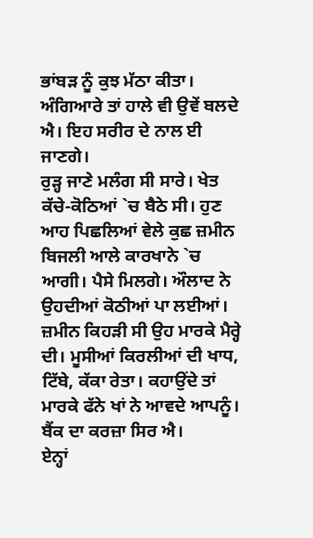ਭਾਂਬੜ ਨੂੰ ਕੁਝ ਮੱਠਾ ਕੀਤਾ। ਅੰਗਿਆਰੇ ਤਾਂ ਹਾਲੇ ਵੀ ਉਵੇਂ ਬਲਦੇ ਐ। ਇਹ ਸਰੀਰ ਦੇ ਨਾਲ ਈ ਜਾਣਗੇ।
ਰੁੜ੍ਹ ਜਾਣੇ ਮਲੰਗ ਸੀ ਸਾਰੇ। ਖੇਤ ਕੱਚੇ-ਕੋਠਿਆਂ `ਚ ਬੈਠੇ ਸੀ। ਹੁਣ ਆਹ ਪਿਛਲਿਆਂ ਵੇਲੇ ਕੁਛ ਜ਼ਮੀਨ ਬਿਜਲੀ ਆਲੇ ਕਾਰਖਾਨੇ `ਚ ਆਗੀ। ਪੈਸੇ ਮਿਲਗੇ। ਔਲਾਦ ਨੇ ਉਹਦੀਆਂ ਕੋਠੀਆਂ ਪਾ ਲਈਆਂ। ਜ਼ਮੀਨ ਕਿਹੜੀ ਸੀ ਉਹ ਮਾਰਕੇ ਮੈਰ੍ਹੇ ਦੀ। ਮੂਸੀਆਂ ਕਿਰਲੀਆਂ ਦੀ ਖਾਧ, ਟਿੱਬੇ, ਕੱਕਾ ਰੇਤਾ। ਕਹਾਉਂਦੇ ਤਾਂ ਮਾਰਕੇ ਫੱਨੇ ਖਾਂ ਨੇ ਆਵਦੇ ਆਪਨੂੰ। ਬੈਂਕ ਦਾ ਕਰਜ਼ਾ ਸਿਰ ਐ।
ਏਨ੍ਹਾਂ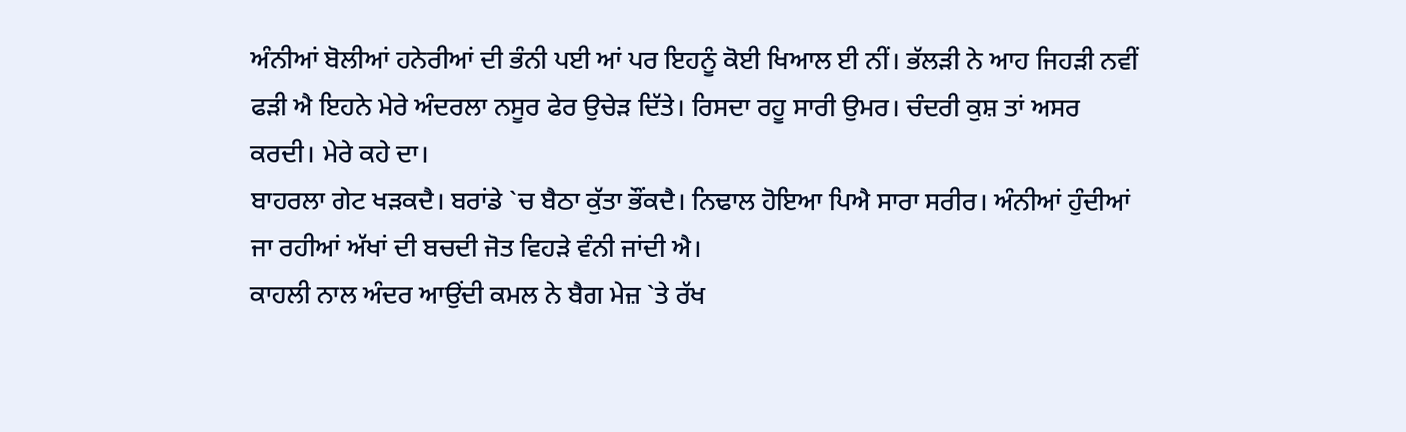ਅੰਨੀਆਂ ਬੋਲੀਆਂ ਹਨੇਰੀਆਂ ਦੀ ਭੰਨੀ ਪਈ ਆਂ ਪਰ ਇਹਨੂੰ ਕੋਈ ਖਿਆਲ ਈ ਨੀਂ। ਭੱਲੜੀ ਨੇ ਆਹ ਜਿਹੜੀ ਨਵੀਂ ਫੜੀ ਐ ਇਹਨੇ ਮੇਰੇ ਅੰਦਰਲਾ ਨਸੂਰ ਫੇਰ ਉਚੇੜ ਦਿੱਤੇ। ਰਿਸਦਾ ਰਹੂ ਸਾਰੀ ਉਮਰ। ਚੰਦਰੀ ਕੁਸ਼ ਤਾਂ ਅਸਰ ਕਰਦੀ। ਮੇਰੇ ਕਹੇ ਦਾ।
ਬਾਹਰਲਾ ਗੇਟ ਖੜਕਦੈ। ਬਰਾਂਡੇ `ਚ ਬੈਠਾ ਕੁੱਤਾ ਭੌਂਕਦੈ। ਨਿਢਾਲ ਹੋਇਆ ਪਿਐ ਸਾਰਾ ਸਰੀਰ। ਅੰਨੀਆਂ ਹੁੰਦੀਆਂ ਜਾ ਰਹੀਆਂ ਅੱਖਾਂ ਦੀ ਬਚਦੀ ਜੋਤ ਵਿਹੜੇ ਵੰਨੀ ਜਾਂਦੀ ਐ।
ਕਾਹਲੀ ਨਾਲ ਅੰਦਰ ਆਉਂਦੀ ਕਮਲ ਨੇ ਬੈਗ ਮੇਜ਼ `ਤੇ ਰੱਖ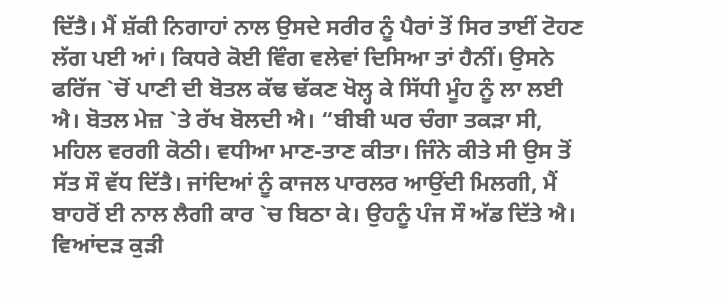ਦਿੱਤੈ। ਮੈਂ ਸ਼ੱਕੀ ਨਿਗਾਹਾਂ ਨਾਲ ਉਸਦੇ ਸਰੀਰ ਨੂੰ ਪੈਰਾਂ ਤੋਂ ਸਿਰ ਤਾਈਂ ਟੋਹਣ ਲੱਗ ਪਈ ਆਂ। ਕਿਧਰੇ ਕੋਈ ਵਿੰਗ ਵਲੇਵਾਂ ਦਿਸਿਆ ਤਾਂ ਹੈਨੀਂ। ਉਸਨੇ ਫਰਿੱਜ `ਚੋਂ ਪਾਣੀ ਦੀ ਬੋਤਲ ਕੱਢ ਢੱਕਣ ਖੋਲ੍ਹ ਕੇ ਸਿੱਧੀ ਮੂੰਹ ਨੂੰ ਲਾ ਲਈ ਐ। ਬੋਤਲ ਮੇਜ਼ `ਤੇ ਰੱਖ ਬੋਲਦੀ ਐ। “ਬੀਬੀ ਘਰ ਚੰਗਾ ਤਕੜਾ ਸੀ, ਮਹਿਲ ਵਰਗੀ ਕੋਠੀ। ਵਧੀਆ ਮਾਣ-ਤਾਣ ਕੀਤਾ। ਜਿੰਨੇ ਕੀਤੇ ਸੀ ਉਸ ਤੋਂ ਸੱਤ ਸੌ ਵੱਧ ਦਿੱਤੈ। ਜਾਂਦਿਆਂ ਨੂੰ ਕਾਜਲ ਪਾਰਲਰ ਆਉਂਦੀ ਮਿਲਗੀ, ਮੈਂ ਬਾਹਰੋਂ ਈ ਨਾਲ ਲੈਗੀ ਕਾਰ `ਚ ਬਿਠਾ ਕੇ। ਉਹਨੂੰ ਪੰਜ ਸੌ ਅੱਡ ਦਿੱਤੇ ਐ। ਵਿਆਂਦੜ ਕੁੜੀ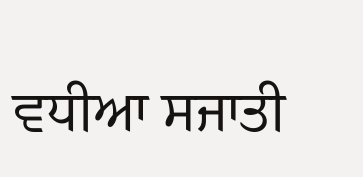ਵਧੀਆ ਸਜਾਤੀ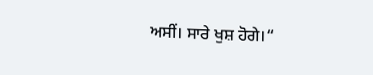ਅਸੀਂ। ਸਾਰੇ ਖੁਸ਼ ਹੋਗੇ।“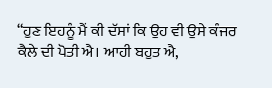“ਹੁਣ ਇਹਨੂੰ ਮੈਂ ਕੀ ਦੱਸਾਂ ਕਿ ਉਹ ਵੀ ਉਸੇ ਕੰਜਰ ਕੈਲੇ ਦੀ ਪੋਤੀ ਐ। ਆਹੀ ਬਹੁਤ ਐ,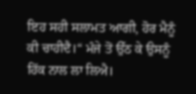ਇਹ ਸਹੀ ਸਲਾਮਤ ਆਗੀ, ਹੋਰ ਮੈਨੂੰ ਕੀ ਚਾਹੀਦੈ।“ ਮੰਜੇ ਤੋਂ ਉੱਠ ਕੇ ਉਸਨੂੰ ਹਿੱਕ ਨਾਲ ਲਾ ਲਿਐ।